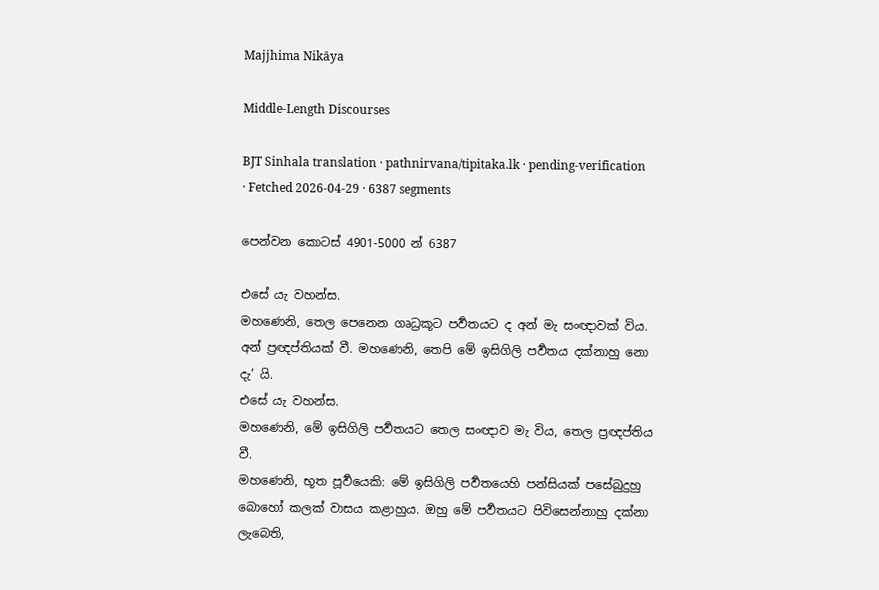Majjhima Nikāya

Middle-Length Discourses

BJT Sinhala translation · pathnirvana/tipitaka.lk · pending-verification · Fetched 2026-04-29 · 6387 segments

පෙන්වන කොටස් 4901-5000 න් 6387

එසේ යැ වහන්ස.
මහණෙනි, තෙල පෙනෙන ගෘධ්‍රකූට පර්‍වතයට ද අන් මැ සංඥාවක් විය. අන් ප්‍රඥප්තියක් වී. මහණෙනි, තෙපි මේ ඉසිගිලි පර්‍වතය දක්නාහු නො දැ’ යි.
එසේ යැ වහන්ස.
මහණෙනි, මේ ඉසිගිලි පර්‍වතයට තෙල සංඥාව මැ විය, තෙල ප්‍රඥප්තිය වී.
මහණෙනි, භූත පූර්‍වයෙකි: මේ ඉසිගිලි පර්‍වතයෙහි පන්සියක් පසේබුදුහු බොහෝ කලක් වාසය කළාහුය. ඔහු මේ පර්‍වතයට පිවිසෙන්නාහු දක්නා ලැබෙති,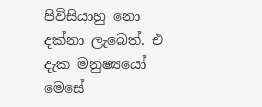පිවිසියාහු නො දක්නා ලැබෙත්. එ දැක මනුෂ්‍යයෝ මෙසේ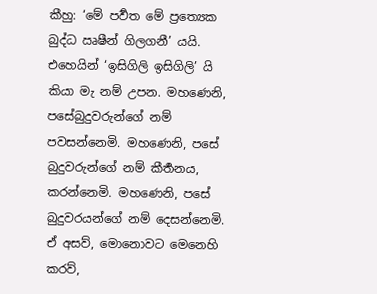කීහු: ‘මේ පර්‍වත මේ ප්‍රත්‍යෙක බුද්ධ ඍෂීන් ගිලගනී’ යයි. එහෙයින් ‘ඉසිගිලි ඉසිගිලි’ යි කියා මැ නම් උපන. මහණෙනි, පසේබුදුවරුන්ගේ නම් පවසන්නෙමි. මහණෙනි, පසේ බුදුවරුන්ගේ නම් කීර්‍තනය, කරන්නෙමි. මහණෙනි, පසේ බුදුවරයන්ගේ නම් දෙසන්නෙමි. ඒ අසව්, මොනොවට මෙනෙහි කරව්,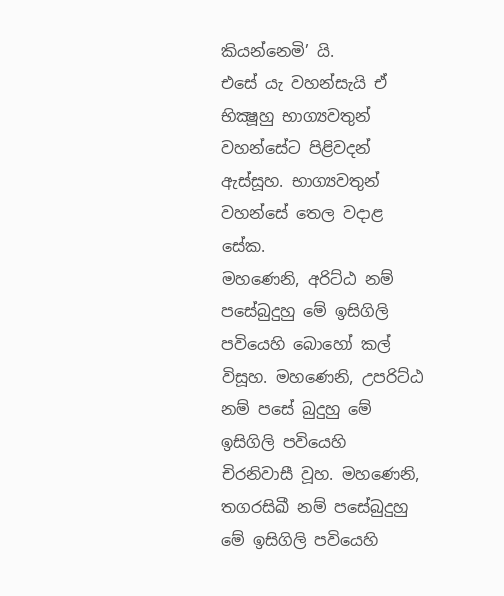කියන්නෙමි’ යි.
එසේ යැ වහන්සැයි ඒ භික්‍ෂූහු භාග්‍යවතුන් වහන්සේට පිළිවදන් ඇස්සූහ. භාග්‍යවතුන් වහන්සේ තෙල වදාළ සේක.
මහණෙනි, අරිට්ඨ නම් පසේබුදුහු මේ ඉසිගිලි පවියෙහි බොහෝ කල් විසූහ. මහණෙනි, උපරිට්ඨ නම් පසේ බුදුහු මේ ඉසිගිලි පවියෙහි චිරනිවාසී වූහ. මහණෙනි, තගරසිඛී නම් පසේබුදුහු මේ ඉසිගිලි පවියෙහි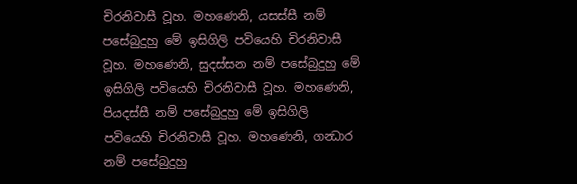චිරනිවාසී වූහ. මහණෙනි, යසස්සී නම් පසේබුදුහු මේ ඉසිගිලි පවියෙහි චිරනිවාසී වූහ. මහණෙනි, සුදස්සන නම් පසේබුදුහු මේ ඉසිගිලි පවියෙහි චිරනිවාසී වූහ. මහණෙනි, පියදස්සී නම් පසේබුදුහු මේ ඉසිගිලි පවියෙහි චිරනිවාසී වූහ. මහණෙනි, ගන්‍ධාර නම් පසේබුදුහු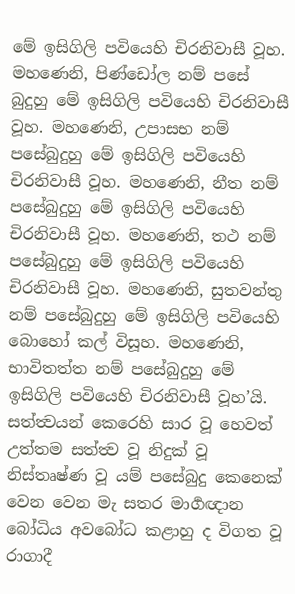මේ ඉසිගිලි පවියෙහි චිරනිවාසී වූහ. මහණෙනි, පිණ්ඩෝල නම් පසේ බුදුහු මේ ඉසිගිලි පවියෙහි චිරනිවාසී වූහ. මහණෙනි, උපාසභ නම් පසේබුදුහු මේ ඉසිගිලි පවියෙහි චිරනිවාසී වූහ. මහණෙනි, නීත නම් පසේබුදුහු මේ ඉසිගිලි පවියෙහි චිරනිවාසී වූහ. මහණෙනි, තථ නම් පසේබුදුහු මේ ඉසිගිලි පවියෙහි චිරනිවාසී වූහ. මහණෙනි, සුතවන්තු නම් පසේබුදුහු මේ ඉසිගිලි පවියෙහි බොහෝ කල් විසූහ. මහණෙනි, භාවිතත්ත නම් පසේබුදුහු මේ ඉසිගිලි පවියෙහි චිරනිවාසී වූහ’යි.
සත්ත්‍වයන් කෙරෙහි සාර වූ හෙවත් උත්තම සත්ත්‍ව වූ නිදුක් වූ නිස්තෘෂ්ණ වූ යම් පසේබුදු කෙනෙක් වෙන වෙන මැ සතර මාර්‍ගඥාන බෝධිය අවබෝධ කළාහු ද විගත වූ රාගාදී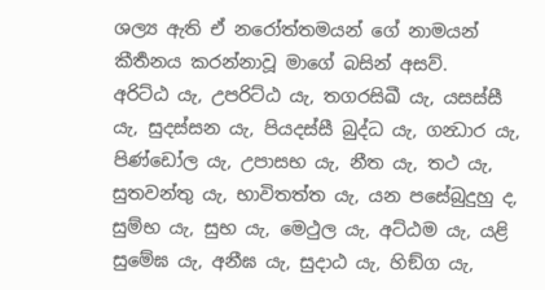ශල්‍ය ඇති ඒ නරෝත්තමයන් ගේ නාමයන් කීර්‍තනය කරන්නාවූ මාගේ බසින් අසව්.
අරිට්ඨ යැ, උපරිට්ඨ යැ, තගරසිඛී යැ, යසස්සී යැ, සුදස්සන යැ, පියදස්සී බුද්ධ යැ, ගන්‍ධාර යැ, පිණ්ඩෝල යැ, උපාසභ යැ, නීත යැ, තථ යැ, සුතවන්තු යැ, භාවිතත්ත යැ, යන පසේබුදුහු ද,
සුම්භ යැ, සුභ යැ, මෙථුල යැ, අට්ඨම යැ, යළි සුමේඝ යැ, අනීඝ යැ, සුදාඨ යැ, හිඞ්ග යැ,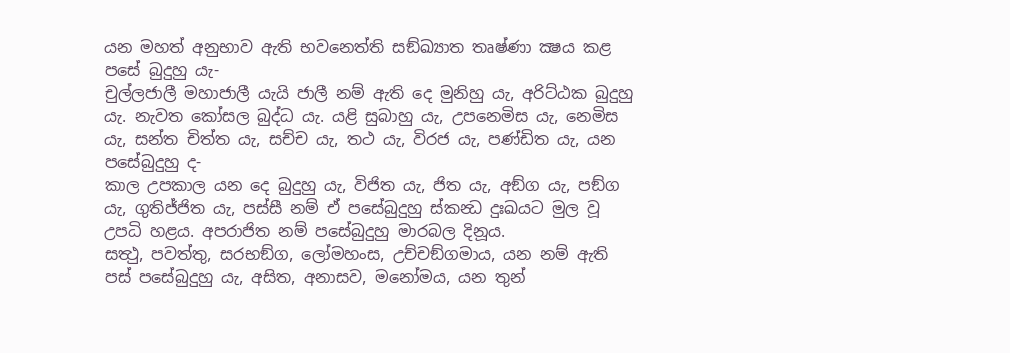යන මහත් අනුභාව ඇති භවනෙත්ති සඞ්ඛ්‍යාත තෘෂ්ණා ක්‍ෂය කළ පසේ බුදුහු යැ-
චුල්ලජාලී මහාජාලී යැයි ජාලී නම් ඇති දෙ මුනිහු යැ, අරිට්ඨක බුදුහු යැ. නැවත කෝසල බුද්ධ යැ. යළි සුබාහු යැ, උපනෙමිස යැ, නෙමිස යැ, සන්ත චිත්ත යැ, සච්ච යැ, තථ යැ, විරජ යැ, පණ්ඩිත යැ, යන පසේබුදුහු ද-
කාල උපකාල යන දෙ බුදුහු යැ, විජිත යැ, ජිත යැ, අඞ්ග යැ, පඞ්ග යැ, ගුතිජ්ජිත යැ, පස්සී නම් ඒ පසේබුදුහු ස්කන්‍ධ දුඃඛයට මුල වූ උපධි හළය. අපරාජිත නම් පසේබුදුහු මාරබල දිනූය.
සත්‍ථු, පවත්තු, සරභඞ්ග, ලෝමහංස, උච්චඞ්ගමාය, යන නම් ඇති පස් පසේබුදුහු යැ, අසිත, අනාසව, මනෝමය, යන තුන්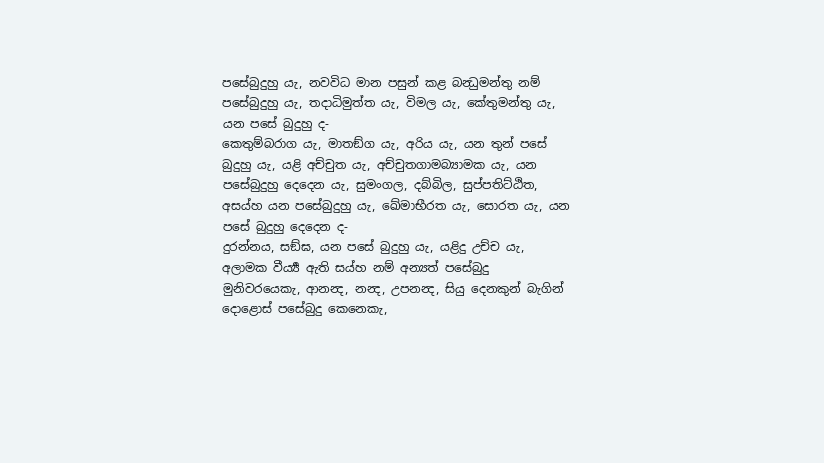පසේබුදුහු යැ, නවවිධ මාන පසුන් කළ බන්‍ධුමන්තු නම් පසේබුදුහු යැ, තදාධිමුත්ත යැ, විමල යැ, කේතුමන්තු යැ, යන පසේ බුදුහු ද-
කෙතුම්බරාග යැ, මාතඞ්ග යැ, අරිය යැ, යන තුන් පසේ බුදුහු යැ, යළි අච්චුත යැ, අච්චුතගාමබ්‍යාමක යැ, යන පසේබුදුහු දෙදෙන යැ, සුමංගල, දබ්බිල, සුප්පතිට්ඨිත, අසය්හ යන පසේබුදුහු යැ, ඛේමාභීරත යැ, සොරත යැ, යන පසේ බුදුහු දෙදෙන ද-
දුරන්නය, සඞ්ඝ, යන පසේ බුදුහු යැ, යළිදු උච්ච යැ, අලාමක වීර්‍ය්‍ය ඇති සය්හ නම් අන්‍යත් පසේබුදු මුනිවරයෙකැ, ආනන්‍ද, නන්‍ද, උපනන්‍ද, සියු දෙනකුන් බැගින් දොළොස් පසේබුදු කෙනෙකැ,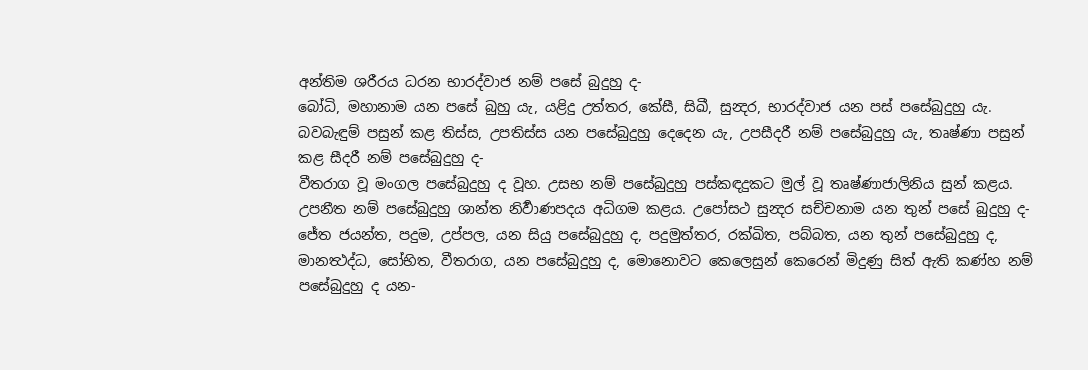අන්තිම ශරීරය ධරන භාරද්වාජ නම් පසේ බුදුහු ද-
බෝධි, මහානාම යන පසේ බුහු යැ, යළිදු උත්තර, කේසී, සිඛී, සුන්‍දර, භාරද්වාජ යන පස් පසේබුදුහු යැ. බවබැඳුම් පසුන් කළ තිස්ස, උපතිස්ස යන පසේබුදුහු දෙදෙන යැ, උපසීදරී නම් පසේබුදුහු යැ, තෘෂ්ණා පසුන් කළ සීදරී නම් පසේබුදුහු ද-
වීතරාග වූ මංගල පසේබුදුහු ද වූහ. උසභ නම් පසේබුදුහු පස්කඳදුකට මුල් වූ තෘෂ්ණාජාලිනිය සුන් කළය. උපනීත නම් පසේබුදුහු ශාන්ත නිර්‍වාණපදය අධිගම කළය. උපෝසථ සුන්‍දර සච්චනාම යන තුන් පසේ බුදුහු ද-
ජේත ජයන්ත, පදුම, උප්පල, යන සියු පසේබුදුහු ද, පදුමුත්තර, රක්ඛිත, පබ්බත, යන තුන් පසේබුදුහු ද, මානත්‍ථද්ධ, සෝභිත, වීතරාග, යන පසේබුදුහු ද, මොනොවට කෙලෙසුන් කෙරෙන් මිදුණු සිත් ඇති කණ්හ නම් පසේබුදුහු ද යන-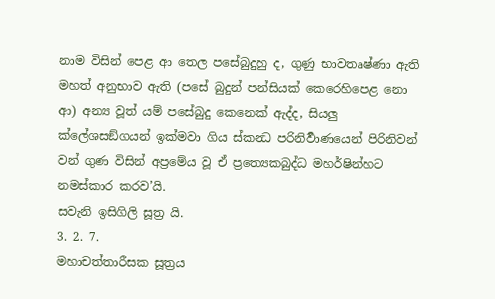නාම විසින් පෙළ ආ තෙල පසේබුදුහු ද, ගුණු භාවතෘෂ්ණා ඇති මහත් අනුභාව ඇති (පසේ බුදුන් පන්සියක් කෙරෙහිපෙළ නො ආ) අන්‍ය වූත් යම් පසේබුදු කෙනෙක් ඇද්ද, සියලු ක්ලේශසඞ්ගයන් ඉක්මවා ගිය ස්කන්‍ධ පරිනිර්‍වාණයෙන් පිරිනිවන් වන් ගුණ විසින් අප්‍රමේය වූ ඒ ප්‍රත්‍යෙකබුද්ධ මහර්ෂින්හට නමස්කාර කරව’යි.
සවැනි ඉසිගිලි සූත්‍ර යි.
3. 2. 7.
මහාචත්තාරීසක සූත්‍රය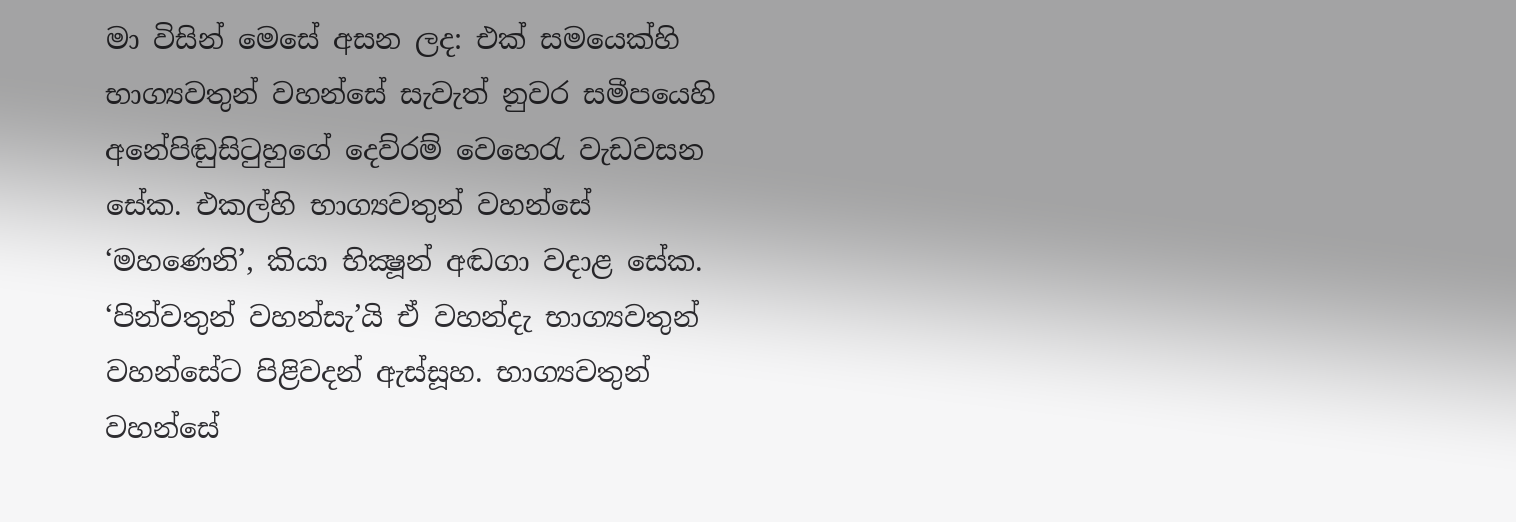මා විසින් මෙසේ අසන ලද: එක් සමයෙක්හි භාග්‍යවතුන් වහන්සේ සැවැත් නුවර සමීපයෙහි අනේපිඬුසිටුහුගේ දෙව්රම් වෙහෙරැ වැඩවසන සේක. එකල්හි භාග්‍යවතුන් වහන්සේ ‘මහණෙනි’, කියා භික්‍ෂූන් අඬගා වදාළ සේක. ‘පින්වතුන් වහන්සැ’යි ඒ වහන්දැ භාග්‍යවතුන් වහන්සේට පිළිවදන් ඇස්සූහ. භාග්‍යවතුන් වහන්සේ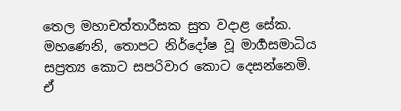තෙල මහාචත්තාරීසක සුත වදාළ සේක.
මහණෙනි, තොපට නිර්දෝෂ වූ මාර්‍ගසමාධිය සප්‍රත්‍ය කොට සපරිවාර කොට දෙසන්නෙමි. ඒ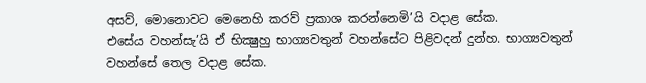අසව්, මොනොවට මෙනෙහි කරව් ප්‍රකාශ කරන්නෙමි’යි වදාළ සේක.
එසේය වහන්සැ’යි ඒ භික්‍ෂුහු භාග්‍යවතුන් වහන්සේට පිළිවදන් දුන්හ. භාග්‍යවතුන් වහන්සේ තෙල වදාළ සේක.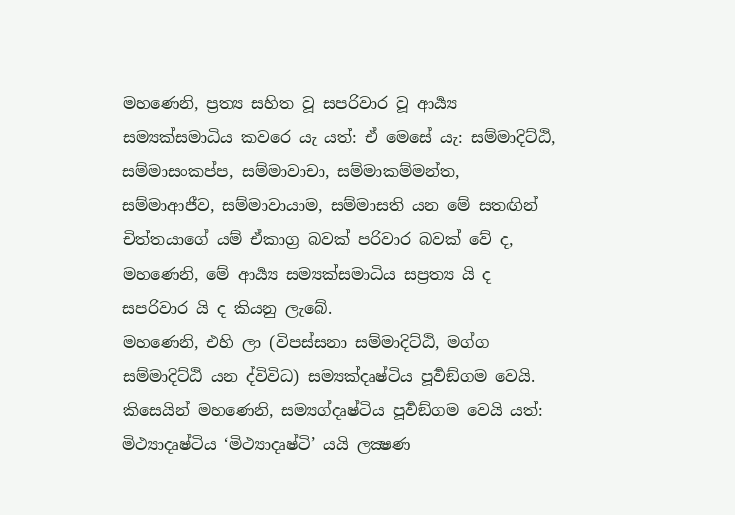මහණෙනි, ප්‍රත්‍ය සහිත වූ සපරිවාර වූ ආර්‍ය්‍ය සම්‍යක්සමාධිය කවරෙ යැ යත්: ඒ මෙසේ යැ: සම්මාදිට්ඨි, සම්මාසංකප්ප, සම්මාවාචා, සම්මාකම්මන්ත, සම්මාආජීව, සම්මාවායාම, සම්මාසති යන මේ සතඟින් චිත්තයාගේ යම් ඒකාග්‍ර බවක් පරිවාර බවක් වේ ද, මහණෙනි, මේ ආර්‍ය්‍ය සම්‍යක්සමාධිය සප්‍රත්‍ය යි ද සපරිවාර යි ද කියනු ලැබේ.
මහණෙනි, එහි ලා (විපස්සනා සම්මාදිට්ඨි, මග්ග සම්මාදිට්ඨි යන ද්විවිධ) සම්‍යක්දෘෂ්ටිය පූර්‍වඞ්ගම වෙයි. කිසෙයින් මහණෙනි, සම්‍යග්දෘෂ්ටිය පූර්‍වඞ්ගම වෙයි යත්: මිථ්‍යාදෘෂ්ටිය ‘මිථ්‍යාදෘෂ්ටි’ යයි ලක්‍ෂණ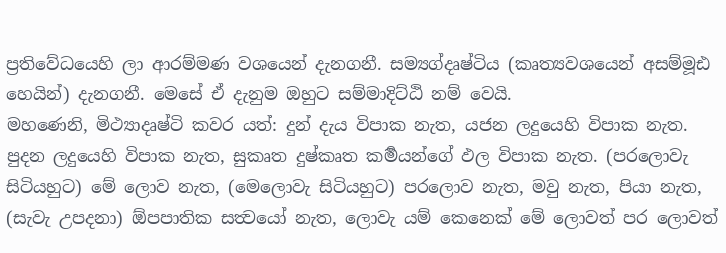ප්‍රතිවේධයෙහි ලා ආරම්මණ වශයෙන් දැනගනී. සම්‍යග්දෘෂ්ටිය (කෘත්‍යවශයෙන් අසම්මූඪ හෙයින්) දැනගනී. මෙසේ ඒ දැනුම ඔහුට සම්මාදිට්ඨි නම් වෙයි.
මහණෙනි, මිථ්‍යාදෘෂ්ටි කවර යත්: දුන් දැය විපාක නැත, යජන ලදුයෙහි විපාක නැත. පුදන ලදුයෙහි විපාක නැත, සුකෘත දුෂ්කෘත කර්‍මයන්ගේ ඵල විපාක නැත. (පරලොවැ සිටියහුට) මේ ලොව නැත, (මෙලොවැ සිටියහුට) පරලොව නැත, මවු නැත, පියා නැත, (සැවැ උපදනා) ඕපපාතික සත්‍වයෝ නැත, ලොවැ යම් කෙනෙක් මේ ලොවත් පර ලොවත්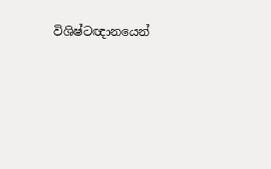විශිෂ්ටඥානයෙන්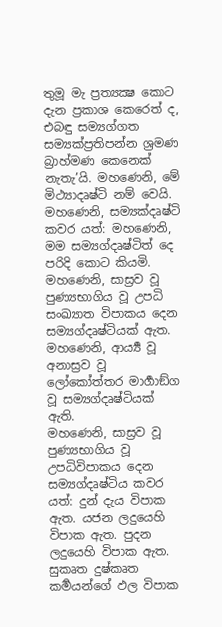තුමූ මැ ප්‍රත්‍යක්‍ෂ කොට දැන ප්‍රකාශ කෙරෙත් ද, එබඳු සම්‍යග්ගත සම්‍යක්ප්‍රතිපන්න ශ්‍රමණ බ්‍රාහ්මණ කෙනෙක් නැතැ’යි. මහණෙනි, මේ මිථ්‍යාදෘෂ්ටි නම් වෙයි.
මහණෙනි, සම්‍යක්දෘෂ්ටි කවර යත්: මහණෙනි, මම සම්‍යග්දෘෂ්ටිත් දෙ පරිදි කොට කියමි. මහණෙනි, සාස්‍රව වූ පුණ්‍යභාගිය වූ උපධි සංඛ්‍යාත විපාකය දෙන සම්‍යග්දෘෂ්ටියක් ඇත. මහණෙනි, ආර්‍ය්‍ය වූ අනාස්‍රව වූ ලෝකෝත්තර මාර්‍ගාඞ්ග වූ සම්‍යග්දෘෂ්ටියක් ඇති.
මහණෙනි, සාස්‍රව වූ පුණ්‍යභාගිය වූ උපධිවිපාකය දෙන සම්‍යග්දෘෂ්ටිය කවර යත්: දුන් දැය විපාක ඇත. යජන ලදුයෙහි විපාක ඇත. පුදන ලදුයෙහි විපාක ඇත. සුකෘත දුෂ්කෘත කර්‍මයන්ගේ ඵල විපාක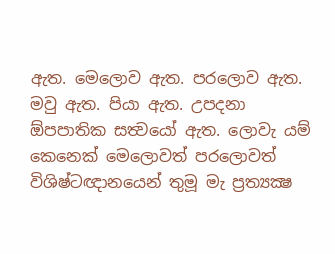ඇත. මෙලොව ඇත. පරලොව ඇත. මවු ඇත. පියා ඇත. උපදනා ඕපපාතික සත්‍වයෝ ඇත. ලොවැ යම් කෙනෙක් මෙලොවත් පරලොවත් විශිෂ්ටඥානයෙන් තුමූ මැ ප්‍රත්‍යක්‍ෂ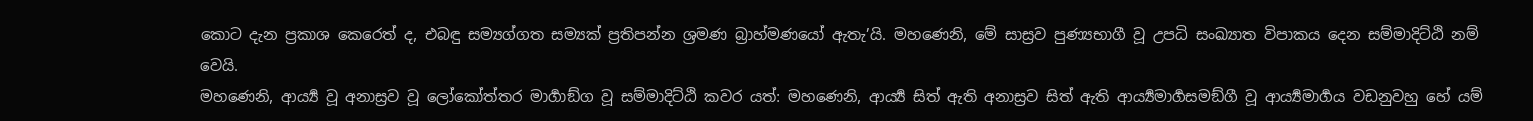කොට දැන ප්‍රකාශ කෙරෙත් ද, එබඳු සම්‍යග්ගත සම්‍යක් ප්‍රතිපන්න ශ්‍රමණ බ්‍රාහ්මණයෝ ඇතැ’යි. මහණෙනි, මේ සාස්‍රව පුණ්‍යභාගී වූ උපධි සංඛ්‍යාත විපාකය දෙන සම්මාදිට්ඨි නම් වෙයි.
මහණෙනි, ආර්‍ය්‍ය වූ අනාස්‍රව වූ ලෝකෝත්තර මාර්‍ගාඞ්ග වූ සම්මාදිට්ඨි කවර යත්: මහණෙනි, ආර්‍ය්‍ය සිත් ඇති අනාස්‍රව සිත් ඇති ආර්‍ය්‍යමාර්‍ගසමඞ්ගී වූ ආර්‍ය්‍යමාර්‍ගය වඩනුවහු හේ යම්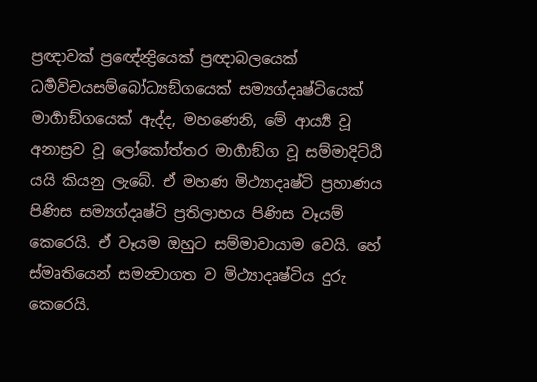ප්‍රඥාවක් ප්‍රඥේන්‍ද්‍රියෙක් ප්‍රඥාබලයෙක් ධර්‍මවිචයසම්බෝධ්‍යඞ්ගයෙක් සම්‍යග්දෘෂ්ටියෙක් මාර්‍ගාඞ්ගයෙක් ඇද්ද, මහණෙනි, මේ ආර්‍ය්‍ය වූ අනාස්‍රව වූ ලෝකෝත්තර මාර්‍ගාඞ්ග වූ සම්මාදිට්ඨි යයි කියනු ලැබේ. ඒ මහණ මිථ්‍යාදෘෂ්ටි ප්‍රහාණය පිණිස සම්‍යග්දෘෂ්ටි ප්‍රතිලාභය පිණිස වෑයම් කෙරෙයි. ඒ වෑයම ඔහුට සම්මාවායාම වෙයි. හේ ස්මෘතියෙන් සමන්‍වාගත ව මිථ්‍යාදෘෂ්ටිය දුරු කෙරෙයි.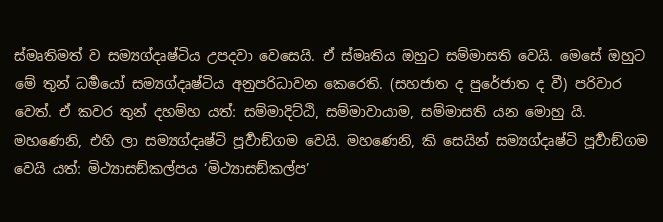ස්මෘතිමත් ව සම්‍යග්දෘෂ්ටිය උපදවා වෙසෙයි. ඒ ස්මෘතිය ඔහුට සම්මාසති වෙයි. මෙසේ ඔහුට මේ තුන් ධර්‍මයෝ සම්‍යග්දෘෂ්ටිය අනුපරිධාවන කෙරෙති. (සහජාත ද පුරේජාත ද වී) පරිවාර වෙත්. ඒ කවර තුන් දහම්හ යත්: සම්මාදිට්ඨි, සම්මාවායාම, සම්මාසති යන මොහු යි.
මහණෙනි, එහි ලා සම්‍යග්දෘෂ්ටි පූර්‍වාඞ්ගම වෙයි. මහණෙනි, කි සෙයින් සම්‍යග්දෘෂ්ටි පූර්‍වාඞ්ගම වෙයි යත්: මිථ්‍යාසඞ්කල්පය ‘මිථ්‍යාසඞ්කල්ප’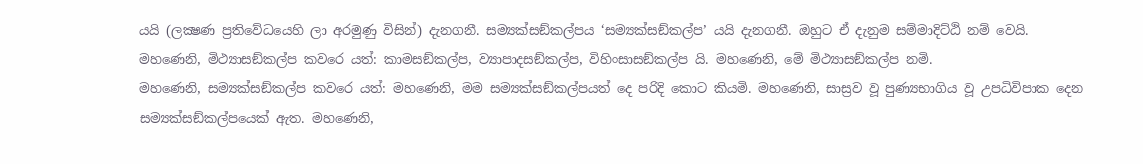යයි (ලක්‍ෂණ ප්‍රතිවේධයෙහි ලා අරමුණු විසින්) දැනගනී. සම්‍යක්සඞ්කල්පය ‘සම්‍යක්සඞ්කල්ප’ යයි දැනගනී. ඔහුට ඒ දැනුම සම්මාදිට්ඨි නම් වෙයි.
මහණෙනි, මිථ්‍යාසඞ්කල්ප කවරෙ යත්: කාමසඞ්කල්ප, ව්‍යාපාදසඞ්කල්ප, විහිංසාසඞ්කල්ප යි. මහණෙනි, මේ මිථ්‍යාසඞ්කල්ප නමි.
මහණෙනි, සම්‍යක්සඞ්කල්ප කවරෙ යත්: මහණෙනි, මම සම්‍යක්සඞ්කල්පයත් දෙ පරිදි කොට කියමි. මහණෙනි, සාස්‍රව වූ පුණ්‍යභාගිය වූ උපධිවිපාක දෙන සම්‍යක්සඞ්කල්පයෙක් ඇත. මහණෙනි,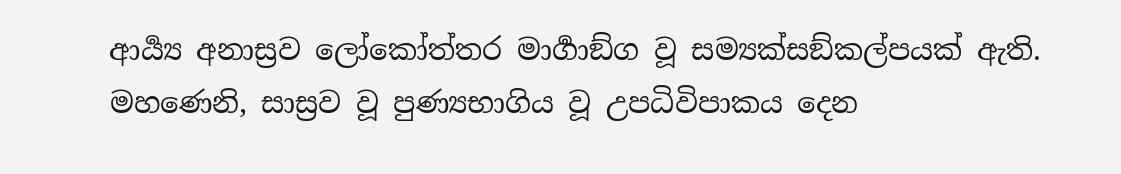ආර්‍ය්‍ය අනාස්‍රව ලෝකෝත්තර මාර්‍ගාඞ්ග වූ සම්‍යක්සඞ්කල්පයක් ඇති.
මහණෙනි, සාස්‍රව වූ පුණ්‍යභාගිය වූ උපධිවිපාකය දෙන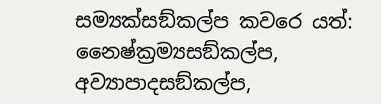සම්‍යක්සඞ්කල්ප කවරෙ යත්: නෛෂ්ක්‍රම්‍යසඞ්කල්ප, අව්‍යාපාදසඞ්කල්ප,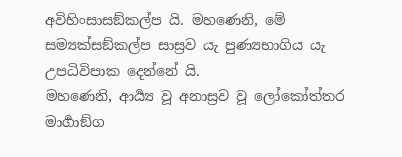අවිහිංසාසඞ්කල්ප යි. මහණෙනි, මේ සම්‍යක්සඞ්කල්ප සාස්‍රව යැ පුණ්‍යභාගිය යැ උපධිවිපාක දෙන්නේ යි.
මහණෙනි, ආර්‍ය්‍ය වූ අනාස්‍රව වූ ලෝකෝත්තර මාර්‍ගාඞ්ග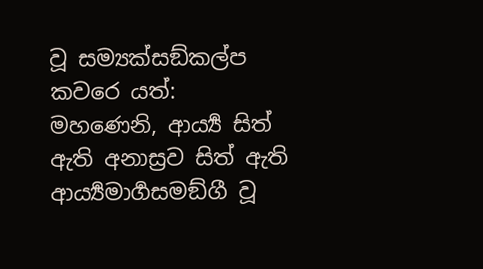වූ සම්‍යක්සඞ්කල්ප කවරෙ යත්: මහණෙනි, ආර්‍ය්‍ය සිත් ඇති අනාස්‍රව සිත් ඇති ආර්‍ය්‍යමාර්‍ගසමඞ්ගී වූ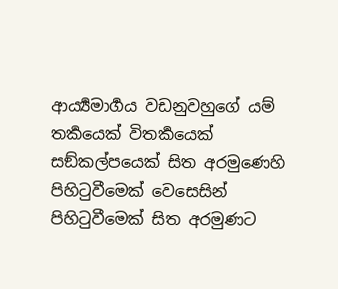ආර්‍ය්‍යමාර්‍ගය වඩනුවහුගේ යම් තර්‍කයෙක් විතර්‍කයෙක් සඞ්කල්පයෙක් සිත අරමුණෙහි පිහිටුවීමෙක් වෙසෙසින් පිහිටුවීමෙක් සිත අරමුණට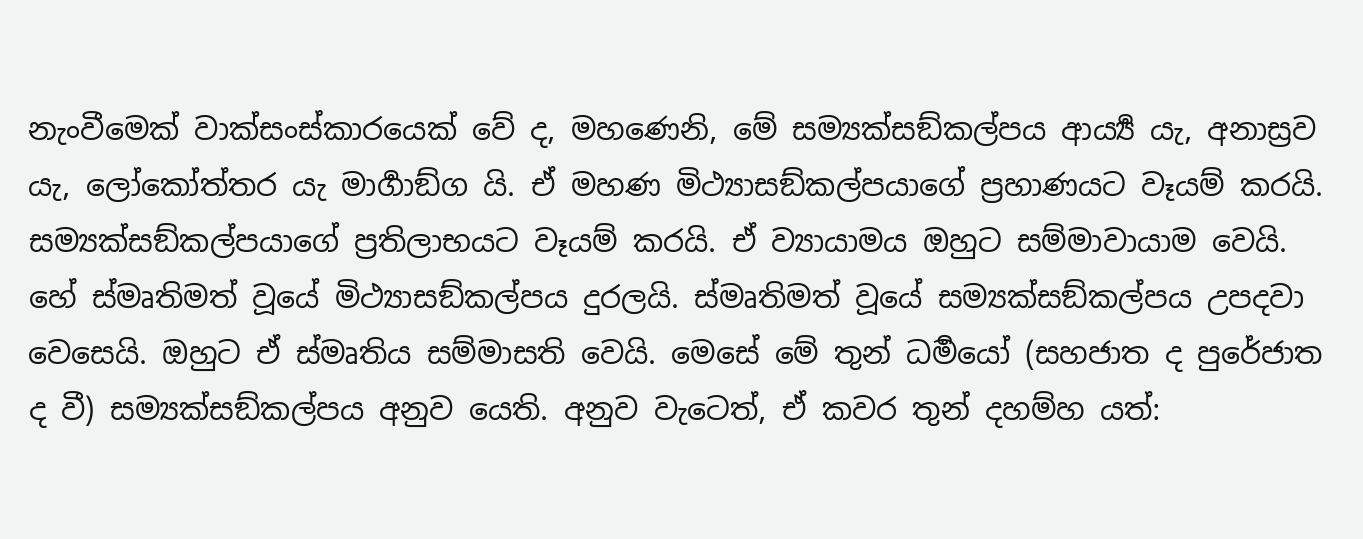නැංවීමෙක් වාක්‍සංස්කාරයෙක් වේ ද, මහණෙනි, මේ සම්‍යක්සඞ්කල්පය ආර්‍ය්‍ය යැ, අනාස්‍රව යැ, ලෝකෝත්තර යැ මාර්‍ගාඞ්ග යි. ඒ මහණ මිථ්‍යාසඞ්කල්පයාගේ ප්‍රහාණයට වෑයම් කරයි. සම්‍යක්සඞ්කල්පයාගේ ප්‍රතිලාභයට වෑයම් කරයි. ඒ ව්‍යායාමය ඔහුට සම්මාවායාම වෙයි. හේ ස්මෘතිමත් වූයේ මිථ්‍යාසඞ්කල්පය දුරලයි. ස්මෘතිමත් වූයේ සම්‍යක්සඞ්කල්පය උපදවා වෙසෙයි. ඔහුට ඒ ස්මෘතිය සම්මාසති වෙයි. මෙසේ මේ තුන් ධර්‍මයෝ (සහජාත ද පුරේජාත ද වී) සම්‍යක්සඞ්කල්පය අනුව යෙති. අනුව වැටෙත්, ඒ කවර තුන් දහම්හ යත්: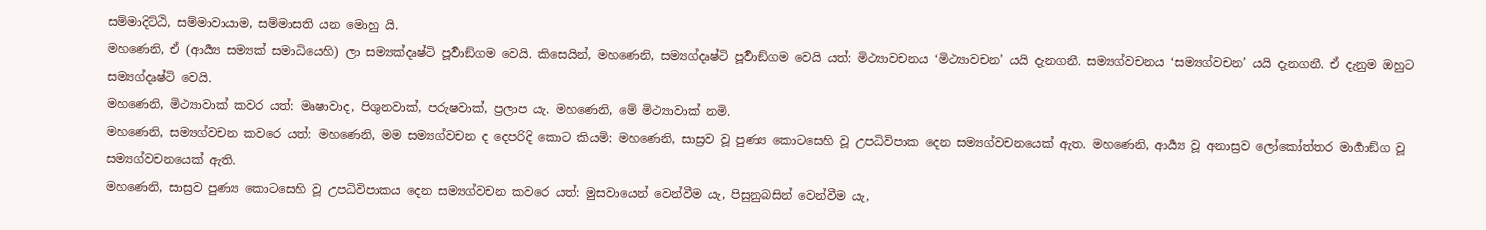සම්මාදිට්ඨි, සම්මාවායාම, සම්මාසති යන මොහු යි.
මහණෙනි, ඒ (ආර්‍ය්‍ය සම්‍යක් සමාධියෙහි) ලා සම්‍යක්දෘෂ්ටි පූර්‍වාඞ්ගම වෙයි. කිසෙයින්, මහණෙනි, සම්‍යග්දෘෂ්ටි පූර්‍වාඞ්ගම වෙයි යත්: මිථ්‍යාවචනය ‘මිථ්‍යාවචන’ යයි දැනගනී. සම්‍යග්වචනය ‘සම්‍යග්වචන’ යයි දැනගනී. ඒ දැනුම ඔහුට සම්‍යග්දෘෂ්ටි වෙයි.
මහණෙනි, මිථ්‍යාවාක් කවර යත්: මෘෂාවාද, පිශුනවාක්, පරුෂවාක්, ප්‍රලාප යැ. මහණෙනි, මේ මිථ්‍යාවාක් නමි.
මහණෙනි, සම්‍යග්වචන කවරෙ යත්: මහණෙනි, මම සම්‍යග්වචන ද දෙපරිදි කොට කියමි: මහණෙනි, සාස්‍රව වූ පුණ්‍ය කොටසෙහි වූ උපධිවිපාක දෙන සම්‍යග්වචනයෙක් ඇත. මහණෙනි, ආර්‍ය්‍ය වූ අනාස්‍රව ලෝකෝත්තර මාර්‍ගාඞ්ග වූ සම්‍යග්වචනයෙක් ඇති.
මහණෙනි, සාස්‍රව පුණ්‍ය කොටසෙහි වූ උපධිවිපාකය දෙන සම්‍යග්වචන කවරෙ යත්: මුසවායෙන් වෙන්වීම යැ, පිසුනුබසින් වෙන්වීම යැ,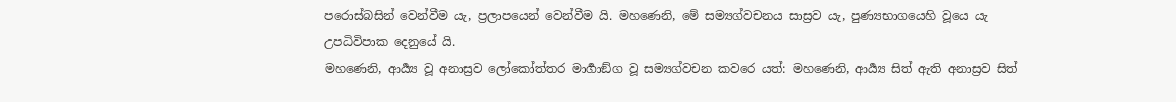පරොස්බසින් වෙන්වීම යැ, ප්‍රලාපයෙන් වෙන්වීම යි. මහණෙනි, මේ සම්‍යග්වචනය සාස්‍රව යැ, පුණ්‍යභාගයෙහි වූයෙ යැ උපධිවිපාක දෙනුයේ යි.
මහණෙනි, ආර්‍ය්‍ය වූ අනාස්‍රව ලෝකෝත්තර මාර්‍ගාඞ්ග වූ සම්‍යග්වචන කවරෙ යත්: මහණෙනි, ආර්‍ය්‍ය සිත් ඇති අනාස්‍රව සිත්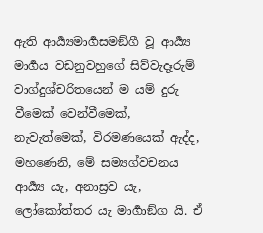ඇති ආර්‍ය්‍යමාර්‍ගසමඞ්ගී වූ ආර්‍ය්‍ය මාර්‍ගය වඩනුවහුගේ සිව්වැදෑරුම් වාග්දුශ්චරිතයෙන් ම යම් දුරු වීමෙක් වෙන්වීමෙක්, නැවැත්මෙක්, විරමණයෙක් ඇද්ද, මහණෙනි, මේ සම්‍යග්වචනය ආර්‍ය්‍ය යැ, අනාස්‍රව යැ, ලෝකෝත්තර යැ මාර්‍ගාඞ්ග යි. ඒ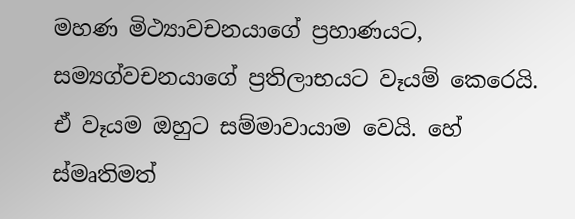මහණ මිථ්‍යාවචනයාගේ ප්‍රහාණයට, සම්‍යග්වචනයාගේ ප්‍රතිලාභයට වෑයම් කෙරෙයි. ඒ වෑයම ඔහුට සම්මාවායාම වෙයි. හේ ස්මෘතිමත්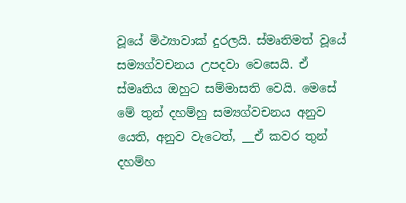වූයේ මිථ්‍යාවාක් දුරලයි. ස්මෘතිමත් වූයේ සම්‍යග්වචනය උපදවා වෙසෙයි. ඒ ස්මෘතිය ඔහුට සම්මාසති වෙයි. මෙසේ මේ තුන් දහම්හු සම්‍යග්වචනය අනුව යෙති, අනුව වැටෙත්, __ඒ කවර තුන් දහම්හ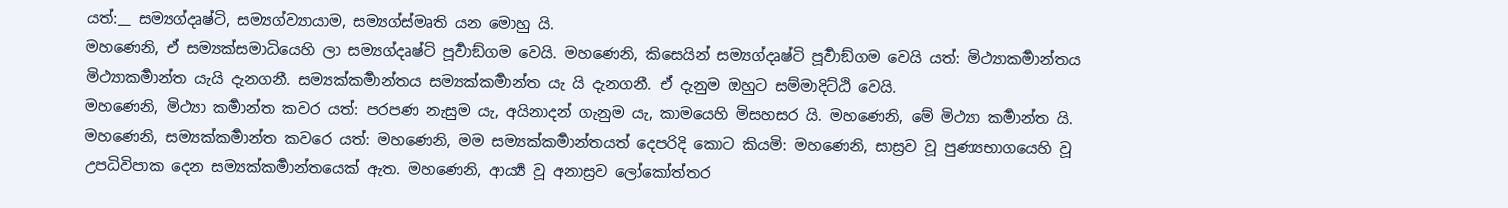යත්:__ සම්‍යග්දෘෂ්ටි, සම්‍යග්ව්‍යායාම, සම්‍යග්ස්මෘති යන මොහු යි.
මහණෙනි, ඒ සම්‍යක්සමාධියෙහි ලා සම්‍යග්දෘෂ්ටි පූර්‍වාඞ්ගම වෙයි. මහණෙනි, කිසෙයින් සම්‍යග්දෘෂ්ටි පූර්‍වාඞ්ගම වෙයි යත්: මිථ්‍යාකර්‍මාන්තය මිථ්‍යාකර්‍මාන්ත යැයි දැනගනී. සම්‍යක්කර්‍මාන්තය සම්‍යක්කර්‍මාන්ත යැ යි දැනගනී. ඒ දැනුම ඔහුට සම්මාදිට්ඨි වෙයි.
මහණෙනි, මිථ්‍යා කර්‍මාන්ත කවර යත්: පරපණ නැසුම යැ, අයිනාදන් ගැනුම යැ, කාමයෙහි මිසහසර යි. මහණෙනි, මේ මිථ්‍යා කර්‍මාන්ත යි.
මහණෙනි, සම්‍යක්කර්‍මාන්ත කවරෙ යත්: මහණෙනි, මම සම්‍යක්කර්‍මාන්තයත් දෙපරිදි කොට කියමි: මහණෙනි, සාස්‍රව වූ පුණ්‍යභාගයෙහි වූ උපධිවිපාක දෙන සම්‍යක්කර්‍මාන්තයෙක් ඇත. මහණෙනි, ආර්‍ය්‍ය වූ අනාස්‍රව ලෝකෝත්තර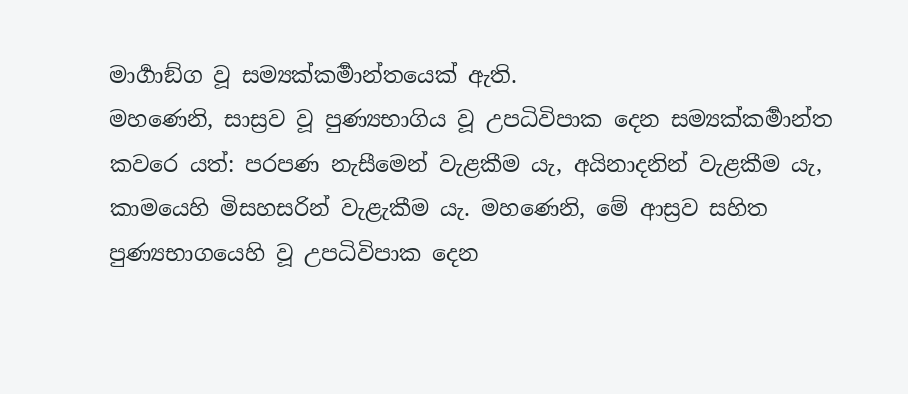මාර්‍ගාඞ්ග වූ සම්‍යක්කර්‍මාන්තයෙක් ඇති.
මහණෙනි, සාස්‍රව වූ පුණ්‍යභාගිය වූ උපධිවිපාක දෙන සම්‍යක්කර්‍මාන්ත කවරෙ යත්: පරපණ නැසීමෙන් වැළකීම යැ, අයිනාදනින් වැළකීම යැ, කාමයෙහි මිසහසරින් වැළැකීම යැ. මහණෙනි, මේ ආස්‍රව සහිත පුණ්‍යභාගයෙහි වූ උපධිවිපාක දෙන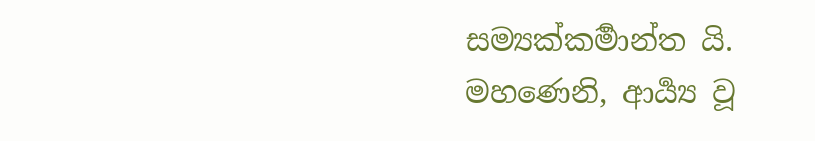සම්‍යක්කර්‍මාන්ත යි.
මහණෙනි, ආර්‍ය්‍ය වූ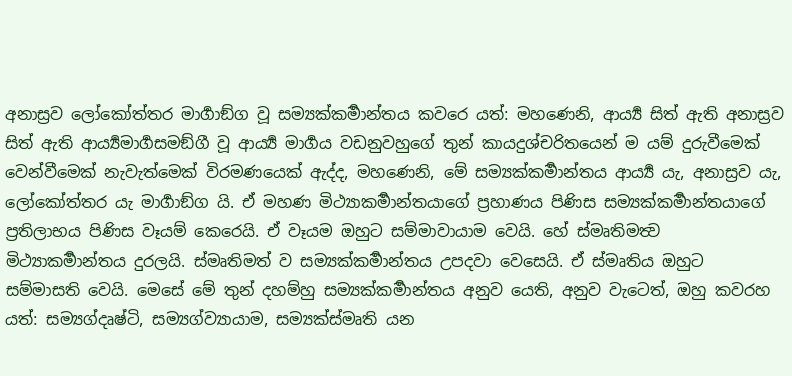අනාස්‍රව ලෝකෝත්තර මාර්‍ගාඞ්ග වූ සම්‍යක්කර්‍මාන්තය කවරෙ යත්: මහණෙනි, ආර්‍ය්‍ය සිත් ඇති අනාස්‍රව සිත් ඇති ආර්‍ය්‍යමාර්‍ගසමඞ්ගී වූ ආර්‍ය්‍ය මාර්‍ගය වඩනුවහුගේ තුන් කායදුශ්චරිතයෙන් ම යම් දුරුවීමෙක් වෙන්වීමෙක් නැවැත්මෙක් විරමණයෙක් ඇද්ද, මහණෙනි, මේ සම්‍යක්කර්‍මාන්තය ආර්‍ය්‍ය යැ, අනාස්‍රව යැ, ලෝකෝත්තර යැ මාර්‍ගාඞ්ග යි. ඒ මහණ මිථ්‍යාකර්‍මාන්තයාගේ ප්‍රහාණය පිණිස සම්‍යක්කර්‍මාන්තයාගේ ප්‍රතිලාභය පිණිස වෑයම් කෙරෙයි. ඒ වෑයම ඔහුට සම්මාවායාම වෙයි. හේ ස්මෘතිමත්‍ව මිථ්‍යාකර්‍මාන්තය දුරලයි. ස්මෘතිමත් ව සම්‍යක්කර්‍මාන්තය උපදවා වෙසෙයි. ඒ ස්මෘතිය ඔහුට සම්මාසති වෙයි. මෙසේ මේ තුන් දහම්හු සම්‍යක්කර්‍මාන්තය අනුව යෙති, අනුව වැටෙත්, ඔහු කවරහ යත්: සම්‍යග්දෘෂ්ටි, සම්‍යග්ව්‍යායාම, සම්‍යක්ස්මෘති යන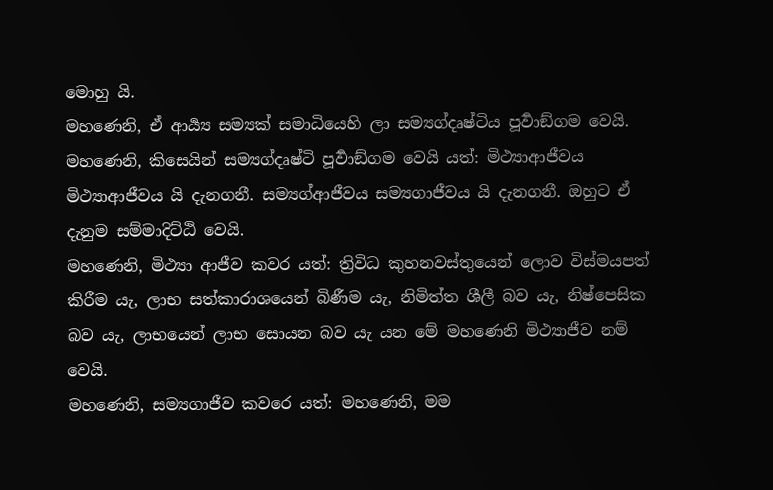මොහු යි.
මහණෙනි, ඒ ආර්‍ය්‍ය සම්‍යක් සමාධියෙහි ලා සම්‍යග්දෘෂ්ටිය පූර්‍වාඞ්ගම වෙයි. මහණෙනි, කිසෙයින් සම්‍යග්දෘෂ්ටි පූර්‍වාඞ්ගම වෙයි යත්: මිථ්‍යාආජීවය මිථ්‍යාආජීවය යි දැනගනී. සම්‍යග්ආජීවය සම්‍යගාජීවය යි දැනගනී. ඔහුට ඒ දැනුම සම්මාදිට්ඨි වෙයි.
මහණෙනි, මිථ්‍යා ආජීව කවර යත්: ත්‍රිවිධ කුහනවස්තුයෙන් ලොව විස්මයපත් කිරීම යැ, ලාභ සත්කාරාශයෙන් බිණීම යැ, නිමිත්ත ශීලී බව යැ, නිෂ්පෙසික බව යැ, ලාභයෙන් ලාභ සොයන බව යැ යන මේ මහණෙනි මිථ්‍යාජීව නම් වෙයි.
මහණෙනි, සම්‍යගාජීව කවරෙ යත්: මහණෙනි, මම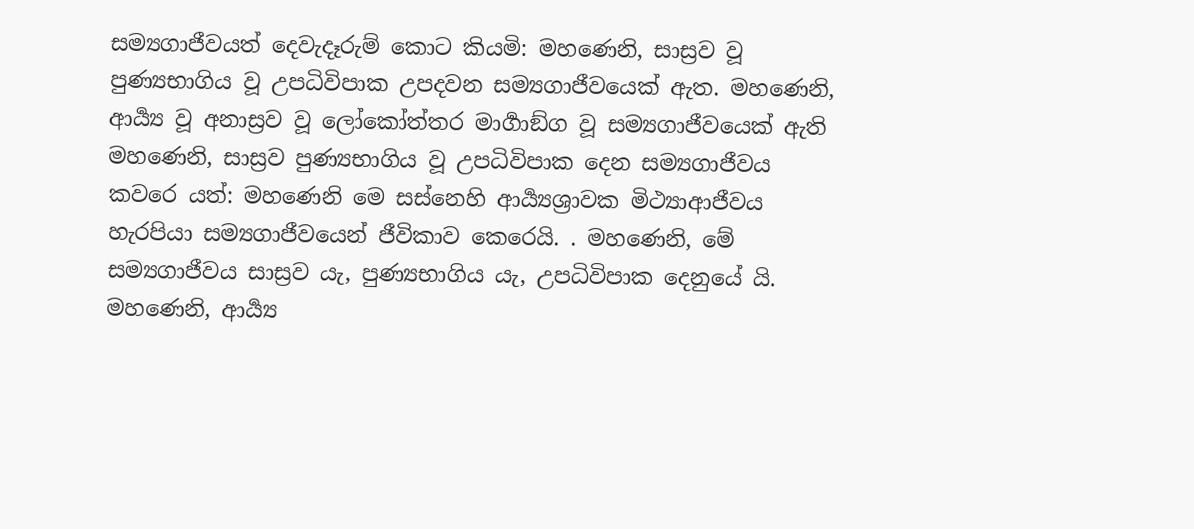සම්‍යගාජීවයත් දෙවැදෑරුම් කොට කියමි: මහණෙනි, සාස්‍රව වූ පුණ්‍යභාගිය වූ උපධිවිපාක උපදවන සම්‍යගාජීවයෙක් ඇත. මහණෙනි, ආර්‍ය්‍ය වූ අනාස්‍රව වූ ලෝකෝත්තර මාර්‍ගාඞ්ග වූ සම්‍යගාජීවයෙක් ඇති
මහණෙනි, සාස්‍රව පුණ්‍යභාගිය වූ උපධිවිපාක දෙන සම්‍යගාජීවය කවරෙ යත්: මහණෙනි මෙ සස්නෙහි ආර්‍ය්‍යශ්‍රාවක මිථ්‍යාආජීවය හැරපියා සම්‍යගාජීවයෙන් ජීවිකාව කෙරෙයි. . මහණෙනි, මේ සම්‍යගාජීවය සාස්‍රව යැ, පුණ්‍යභාගිය යැ, උපධිවිපාක දෙනුයේ යි.
මහණෙනි, ආර්‍ය්‍ය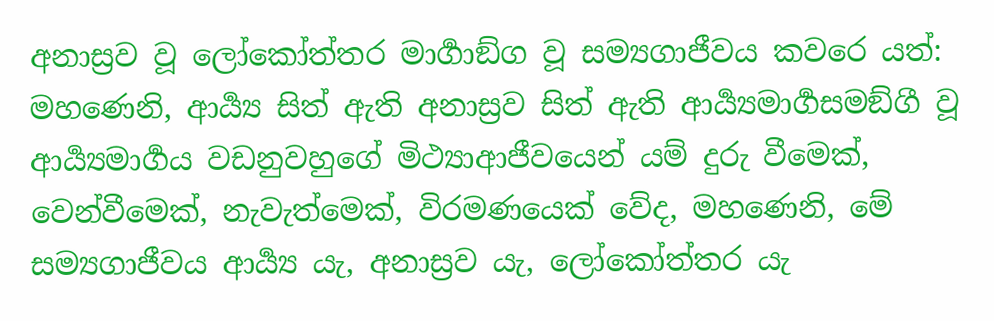අනාස්‍රව වූ ලෝකෝත්තර මාර්‍ගාඞ්ග වූ සම්‍යගාජීවය කවරෙ යත්: මහණෙනි, ආර්‍ය්‍ය සිත් ඇති අනාස්‍රව සිත් ඇති ආර්‍ය්‍යමාර්‍ගසමඞ්ගී වූ ආර්‍ය්‍යමාර්‍ගය වඩනුවහුගේ මිථ්‍යාආජීවයෙන් යම් දුරු වීමෙක්, වෙන්වීමෙක්, නැවැත්මෙක්, විරමණයෙක් වේද, මහණෙනි, මේ සම්‍යගාජීවය ආර්‍ය්‍ය යැ, අනාස්‍රව යැ, ලෝකෝත්තර යැ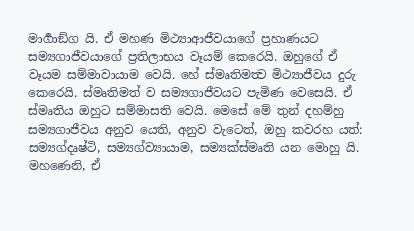මාර්‍ගාඞ්ග යි. ඒ මහණ මිථ්‍යාආජීවයාගේ ප්‍රහාණයට සම්‍යගාජීවයාගේ ප්‍රතිලාභය වෑයම් කෙරෙයි. ඔහුගේ ඒ වෑයම සම්මාවායාම වෙයි. හේ ස්මෘතිමත්‍ව මිථ්‍යාජීවය දුරු කෙරෙයි. ස්මෘතිමත් ව සම්‍යගාජීවයට පැමිණ වෙසෙයි. ඒ ස්මෘතිය ඔහුට සම්මාසති වෙයි. මෙසේ මේ තුන් දහම්හු සම්‍යගාජීවය අනුව යෙති, අනුව වැටෙත්, ඔහු කවරහ යත්: සම්‍යග්දෘෂ්ටි, සම්‍යග්ව්‍යායාම, සම්‍යක්ස්මෘති යන මොහු යි.
මහණෙනි, ඒ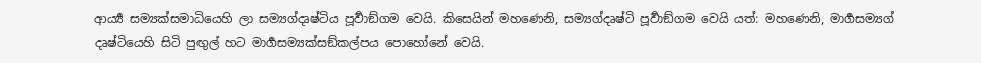ආර්‍ය්‍ය සම්‍යක්සමාධියෙහි ලා සම්‍යග්දෘෂ්ටිය පූර්‍වාඞ්ගම වෙයි. කිසෙයින් මහණෙනි, සම්‍යග්දෘෂ්ටි පූර්‍වාඞ්ගම වෙයි යත්: මහණෙනි, මාර්‍ගසම්‍යග් දෘෂ්ටියෙහි සිටි පුඟුල් හට මාර්‍ගසම්‍යක්සඞ්කල්පය පොහෝනේ වෙයි.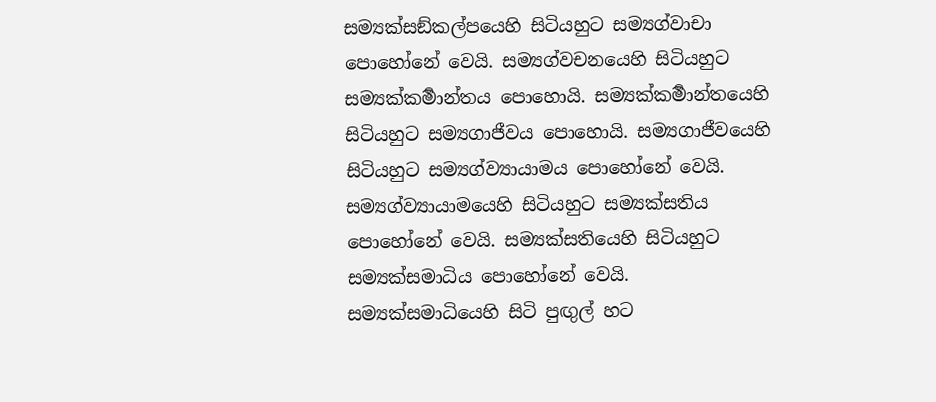සම්‍යක්සඞ්කල්පයෙහි සිටියහුට සම්‍යග්වාචා පොහෝනේ වෙයි. සම්‍යග්වචනයෙහි සිටියහුට සම්‍යක්කර්‍මාන්තය පොහොයි. සම්‍යක්කර්‍මාන්තයෙහි සිටියහුට සම්‍යගාජීවය පොහොයි. සම්‍යගාජීවයෙහි සිටියහුට සම්‍යග්ව්‍යායාමය පොහෝනේ වෙයි. සම්‍යග්ව්‍යායාමයෙහි සිටියහුට සම්‍යක්සතිය පොහෝනේ වෙයි. සම්‍යක්සතියෙහි සිටියහුට සම්‍යක්සමාධිය පොහෝනේ වෙයි. සම්‍යක්සමාධියෙහි සිටි පුඟුල් හට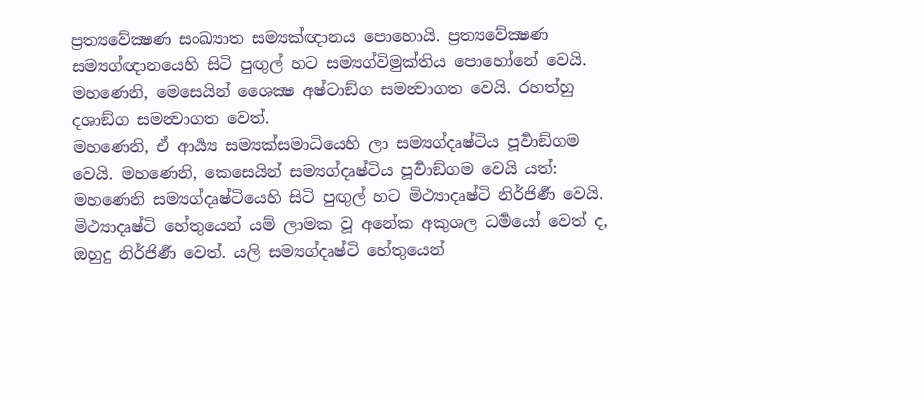ප්‍රත්‍යවේක්‍ෂණ සංඛ්‍යාත සම්‍යක්ඥානය පොහොයි. ප්‍රත්‍යවේක්‍ෂණ සම්‍යග්ඥානයෙහි සිටි පුඟුල් හට සම්‍යග්විමුක්තිය පොහෝනේ වෙයි. මහණෙනි, මෙසෙයින් ශෛක්‍ෂ අෂ්ටාඞ්ග සමන්‍වාගත වෙයි. රහත්හු දශාඞ්ග සමන්‍වාගත වෙත්.
මහණෙනි, ඒ ආර්‍ය්‍ය සම්‍යක්සමාධියෙහි ලා සම්‍යග්දෘෂ්ටිය පූර්‍වාඞ්ගම වෙයි. මහණෙනි, කෙසෙයින් සම්‍යග්දෘෂ්ටිය පූර්‍වාඞ්ගම වෙයි යත්: මහණෙනි සම්‍යග්දෘෂ්ටියෙහි සිටි පුඟුල් හට මිථ්‍යාදෘෂ්ටි නිර්ජිර්‍ණ වෙයි. මිථ්‍යාදෘෂ්ටි හේතුයෙන් යම් ලාමක වූ අනේක අකුශල ධර්‍මයෝ වෙත් ද, ඔහුදු නිර්ජිර්‍ණ වෙත්. යලි සම්‍යග්දෘෂ්ටි හේතුයෙන්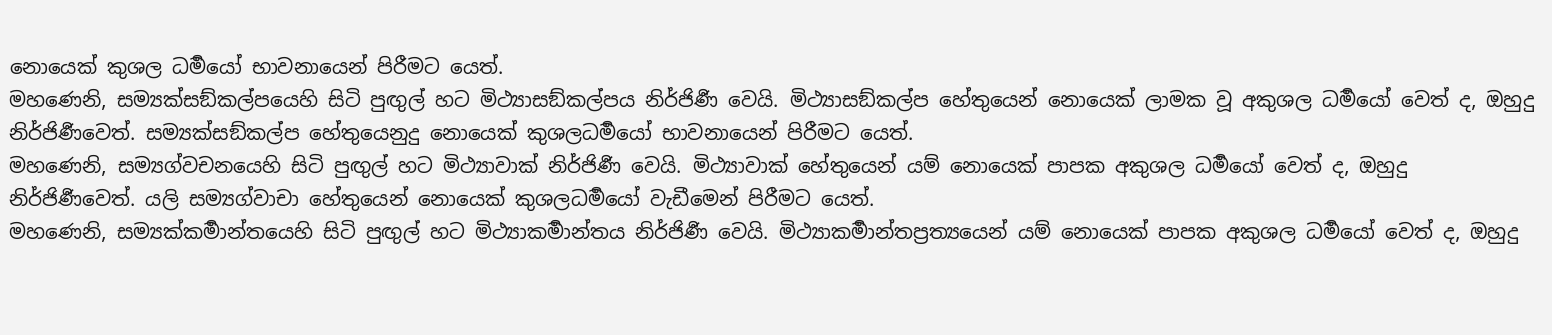නොයෙක් කුශල ධර්‍මයෝ භාවනායෙන් පිරීමට යෙත්.
මහණෙනි, සම්‍යක්සඞ්කල්පයෙහි සිටි පුඟුල් හට මිථ්‍යාසඞ්කල්පය නිර්ජිර්‍ණ වෙයි. මිථ්‍යාසඞ්කල්ප හේතුයෙන් නොයෙක් ලාමක වූ අකුශල ධර්‍මයෝ වෙත් ද, ඔහුදු නිර්ජිර්‍ණවෙත්. සම්‍යක්සඞ්කල්ප හේතුයෙනුදු නොයෙක් කුශලධර්‍මයෝ භාවනායෙන් පිරීමට යෙත්.
මහණෙනි, සම්‍යග්වචනයෙහි සිටි පුඟුල් හට මිථ්‍යාවාක්‍ නිර්ජිර්‍ණ වෙයි. මිථ්‍යාවාක්‍ හේතුයෙන් යම් නොයෙක් පාපක අකුශල ධර්‍මයෝ වෙත් ද, ඔහුදු නිර්ජිර්‍ණවෙත්. යලි සම්‍යග්වාචා හේතුයෙන් නොයෙක් කුශලධර්‍මයෝ වැඩීමෙන් පිරීමට යෙත්.
මහණෙනි, සම්‍යක්කර්‍මාන්තයෙහි සිටි පුඟුල් හට මිථ්‍යාකර්‍මාන්තය නිර්ජිර්‍ණ වෙයි. මිථ්‍යාකර්‍මාන්තප්‍රත්‍යයෙන් යම් නොයෙක් පාපක අකුශල ධර්‍මයෝ වෙත් ද, ඔහුදු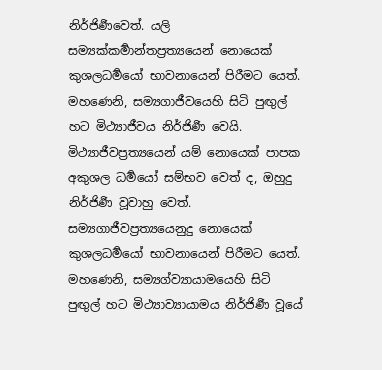නිර්ජිර්‍ණවෙත්. යලි සම්‍යක්කර්‍මාන්තප්‍රත්‍යයෙන් නොයෙක් කුශලධර්‍මයෝ භාවනායෙන් පිරීමට යෙත්.
මහණෙනි, සම්‍යගාජීවයෙහි සිටි පුඟුල් හට මිථ්‍යාජීවය නිර්ජිර්‍ණ වෙයි. මිථ්‍යාජීවප්‍රත්‍යයෙන් යම් නොයෙක් පාපක අකුශල ධර්‍මයෝ සම්භව වෙත් ද, ඔහුදු නිර්ජිර්‍ණ වූවාහු වෙත්. සම්‍යගාජීවප්‍රත්‍යයෙනුදු නොයෙක් කුශලධර්‍මයෝ භාවනායෙන් පිරීමට යෙත්.
මහණෙනි, සම්‍යග්ව්‍යායාමයෙහි සිටි පුඟුල් හට මිථ්‍යාව්‍යායාමය නිර්ජිර්‍ණ වූයේ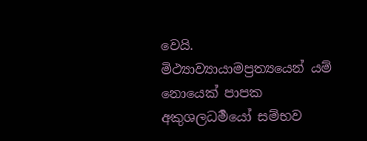වෙයි. මිථ්‍යාව්‍යායාමප්‍රත්‍යයෙන් යම් නොයෙක් පාපක අකුශලධර්‍මයෝ සම්භව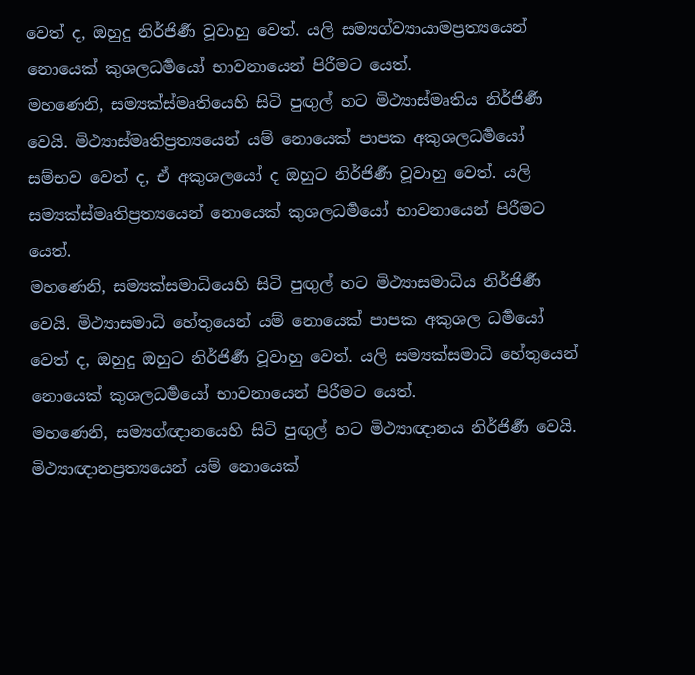වෙත් ද, ඔහුදු නිර්ජිර්‍ණ වූවාහු වෙත්. යලි සම්‍යග්ව්‍යායාමප්‍රත්‍යයෙන් නොයෙක් කුශලධර්‍මයෝ භාවනායෙන් පිරීමට යෙත්.
මහණෙනි, සම්‍යක්ස්මෘතියෙහි සිටි පුඟුල් හට මිථ්‍යාස්මෘතිය නිර්ජිර්‍ණ වෙයි. මිථ්‍යාස්මෘතිප්‍රත්‍යයෙන් යම් නොයෙක් පාපක අකුශලධර්‍මයෝ සම්භව වෙත් ද, ඒ අකුශලයෝ ද ඔහුට නිර්ජිර්‍ණ වූවාහු වෙත්. යලි සම්‍යක්ස්මෘතිප්‍රත්‍යයෙන් නොයෙක් කුශලධර්‍මයෝ භාවනායෙන් පිරීමට යෙත්.
මහණෙනි, සම්‍යක්සමාධියෙහි සිටි පුඟුල් හට මිථ්‍යාසමාධිය නිර්ජිර්‍ණ වෙයි. මිථ්‍යාසමාධි හේතුයෙන් යම් නොයෙක් පාපක අකුශල ධර්‍මයෝ වෙත් ද, ඔහුදු ඔහුට නිර්ජිර්‍ණ වූවාහු වෙත්. යලි සම්‍යක්සමාධි හේතුයෙන් නොයෙක් කුශලධර්‍මයෝ භාවනායෙන් පිරීමට යෙත්.
මහණෙනි, සම්‍යග්ඥානයෙහි සිටි පුඟුල් හට මිථ්‍යාඥානය නිර්ජිර්‍ණ වෙයි. මිථ්‍යාඥානප්‍රත්‍යයෙන් යම් නොයෙක්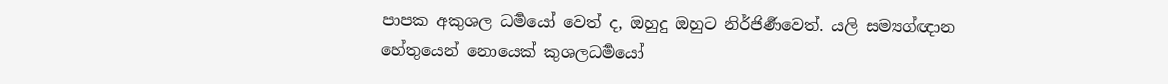පාපක අකුශල ධර්‍මයෝ වෙත් ද, ඔහුදු ඔහුට නිර්ජිර්‍ණවෙත්. යලි සම්‍යග්ඥාන හේතුයෙන් නොයෙක් කුශලධර්‍මයෝ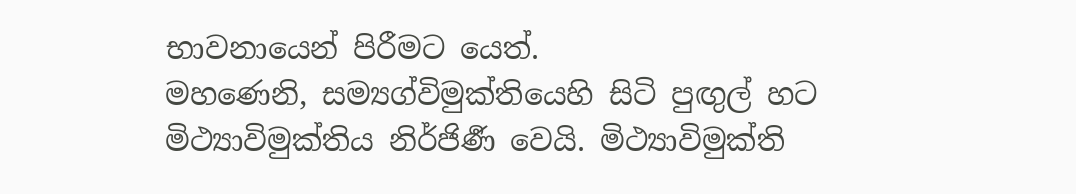භාවනායෙන් පිරීමට යෙත්.
මහණෙනි, සම්‍යග්විමුක්තියෙහි සිටි පුඟුල් හට මිථ්‍යාවිමුක්තිය නිර්ජිර්‍ණ වෙයි. මිථ්‍යාවිමුක්ති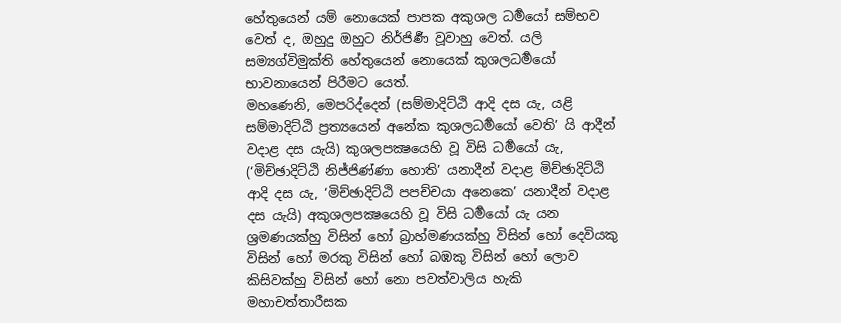හේතුයෙන් යම් නොයෙක් පාපක අකුශල ධර්‍මයෝ සම්භව වෙත් ද, ඔහුදු ඔහුට නිර්ජිර්‍ණ වූවාහු වෙත්. යලි සම්‍යග්විමුක්ති හේතුයෙන් නොයෙක් කුශලධර්‍මයෝ භාවනායෙන් පිරීමට යෙත්.
මහණෙනි, මෙපරිද්දෙන් (සම්මාදිට්ඨි ආදි දස යැ, යළි සම්මාදිට්ඨි ප්‍රත්‍යයෙන් අනේක කුශලධර්‍මයෝ වෙති’ යි ආදීන් වදාළ දස යැයි) කුශලපක්‍ෂයෙහි වූ විසි ධර්‍මයෝ යැ, (‘මිච්ඡාදිට්ඨි නිජ්ජිණ්ණා හොති’ යනාදීන් වදාළ මිච්ඡාදිට්ඨි ආදි දස යැ, ‘මිච්ඡාදිට්ඨි පපච්චයා අනෙකෙ’ යනාදීන් වදාළ දස යැයි) අකුශලපක්‍ෂයෙහි වූ විසි ධර්‍මයෝ යැ යන ශ්‍රමණයක්හු විසින් හෝ බ්‍රාහ්මණයක්හු විසින් හෝ දෙවියකු විසින් හෝ මරකු විසින් හෝ බඹකු විසින් හෝ ලොව කිසිවක්හු විසින් හෝ නො පවත්වාලිය හැකි මහාචත්තාරීසක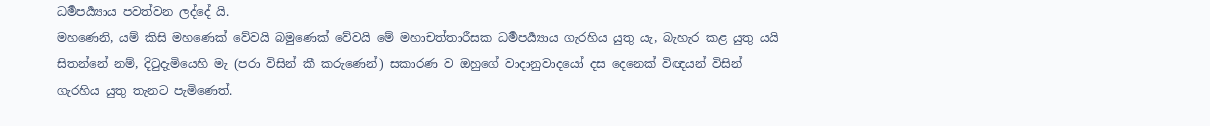ධර්‍මපර්‍ය්‍යාය පවත්වන ලද්දේ යි.
මහණෙනි, යම් කිසි මහණෙක් වේවයි බමුණෙක් වේවයි මේ මහාචත්තාරීසක ධර්‍මපර්‍ය්‍යාය ගැරහිය යුතු යැ, බැහැර කළ යුතු යයි සිතන්නේ නම්, දිටුදැමියෙහි මැ (පරා විසින් කී කරුණෙන්) සකාරණ ව ඔහුගේ වාදානුවාදයෝ දස දෙනෙක් විඥයන් විසින් ගැරහිය යුතු තැනට පැමිණෙත්.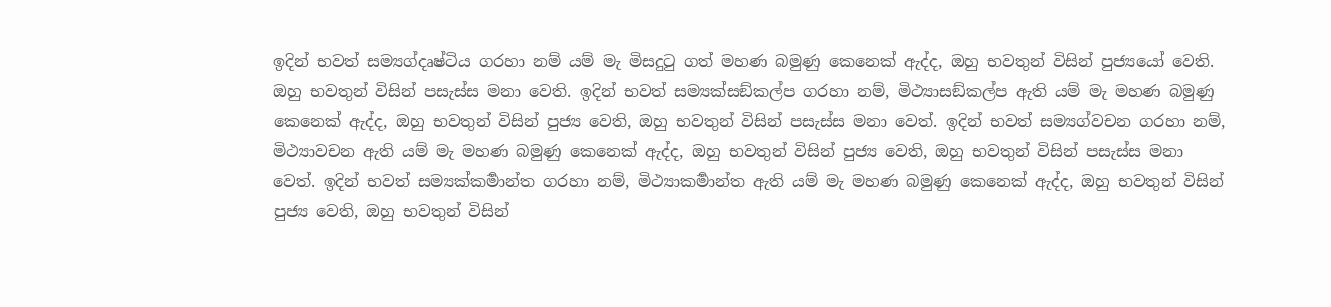ඉදින් භවත් සම්‍යග්දෘෂ්ටිය ගරහා නම් යම් මැ මිසදුටු ගත් මහණ බමුණු කෙනෙක් ඇද්ද, ඔහු භවතුන් විසින් පුජ්‍යයෝ වෙති. ඔහු භවතුන් විසින් පසැස්ස මනා වෙති. ඉදින් භවත් සම්‍යක්සඞ්කල්ප ගරහා නම්, මිථ්‍යාසඞ්කල්ප ඇති යම් මැ මහණ බමුණු කෙනෙක් ඇද්ද, ඔහු භවතුන් විසින් පුජ්‍ය වෙති, ඔහු භවතුන් විසින් පසැස්ස මනා වෙත්. ඉදින් භවත් සම්‍යග්වචන ගරහා නම්, මිථ්‍යාවචන ඇති යම් මැ මහණ බමුණු කෙනෙක් ඇද්ද, ඔහු භවතුන් විසින් පුජ්‍ය වෙති, ඔහු භවතුන් විසින් පසැස්ස මනා වෙත්. ඉදින් භවත් සම්‍යක්කර්‍මාන්ත ගරහා නම්, මිථ්‍යාකර්‍මාන්ත ඇති යම් මැ මහණ බමුණු කෙනෙක් ඇද්ද, ඔහු භවතුන් විසින් පුජ්‍ය වෙති, ඔහු භවතුන් විසින්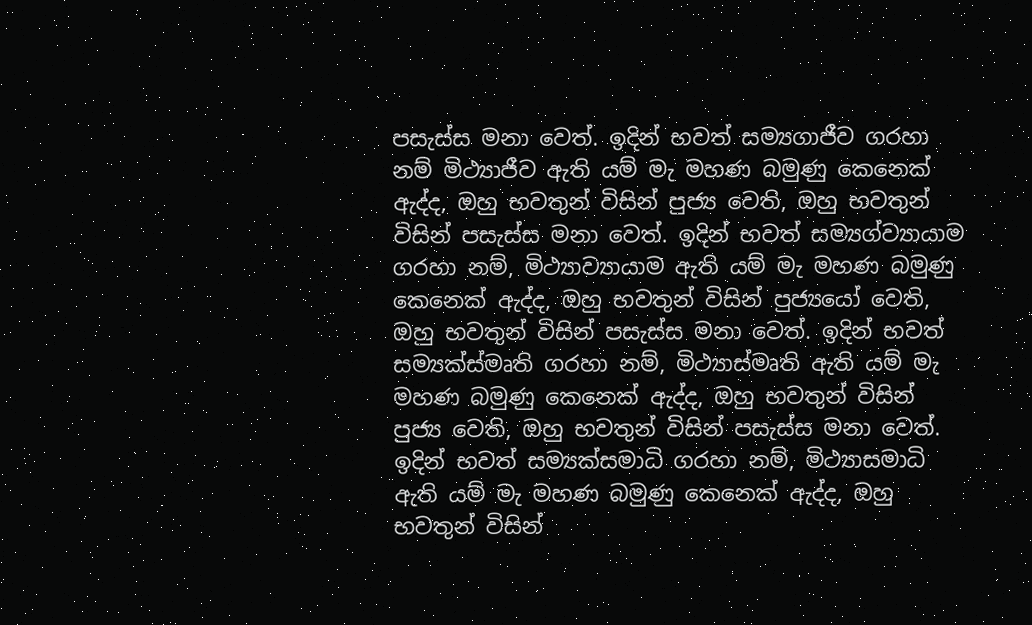පසැස්ස මනා වෙත්. ඉදින් භවත් සම්‍යගාජීව ගරහා නම් මිථ්‍යාජීව ඇති යම් මැ මහණ බමුණු කෙනෙක් ඇද්ද, ඔහු භවතුන් විසින් පුජ්‍ය වෙති, ඔහු භවතුන් විසින් පසැස්ස මනා වෙත්. ඉදින් භවත් සම්‍යග්ව්‍යායාම ගරහා නම්, මිථ්‍යාව්‍යායාම ඇති යම් මැ මහණ බමුණු කෙනෙක් ඇද්ද, ඔහු භවතුන් විසින් පුජ්‍යයෝ වෙති, ඔහු භවතුන් විසින් පසැස්ස මනා වෙත්. ඉදින් භවත් සම්‍යක්ස්මෘති ගරහා නම්, මිථ්‍යාස්මෘති ඇති යම් මැ මහණ බමුණු කෙනෙක් ඇද්ද, ඔහු භවතුන් විසින් පුජ්‍ය වෙති, ඔහු භවතුන් විසින් පසැස්ස මනා වෙත්. ඉදින් භවත් සම්‍යක්සමාධි ගරහා නම්, මිථ්‍යාසමාධි ඇති යම් මැ මහණ බමුණු කෙනෙක් ඇද්ද, ඔහු භවතුන් විසින්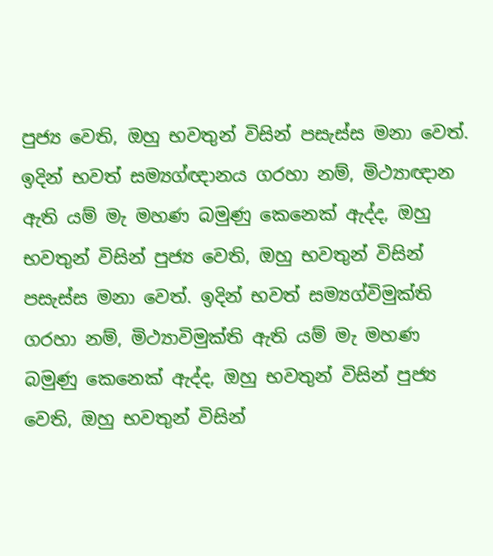පුජ්‍ය වෙති, ඔහු භවතුන් විසින් පසැස්ස මනා වෙත්. ඉදින් භවත් සම්‍යග්ඥානය ගරහා නම්, මිථ්‍යාඥාන ඇති යම් මැ මහණ බමුණු කෙනෙක් ඇද්ද, ඔහු භවතුන් විසින් පුජ්‍ය වෙති, ඔහු භවතුන් විසින් පසැස්ස මනා වෙත්. ඉදින් භවත් සම්‍යග්විමුක්ති ගරහා නම්, මිථ්‍යාවිමුක්ති ඇති යම් මැ මහණ බමුණු කෙනෙක් ඇද්ද, ඔහු භවතුන් විසින් පුජ්‍ය වෙති, ඔහු භවතුන් විසින්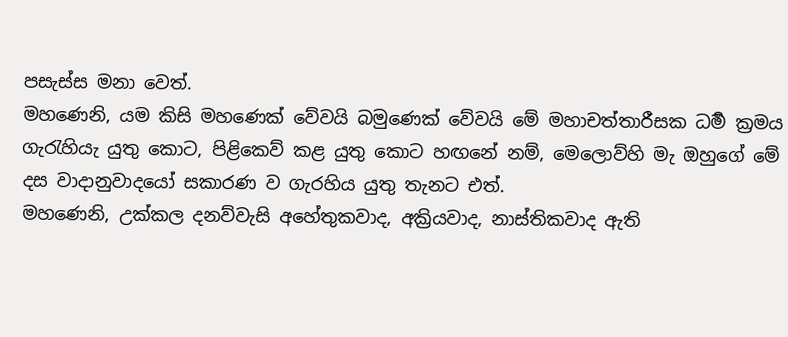පසැස්ස මනා වෙත්.
මහණෙනි, යම කිසි මහණෙක් වේවයි බමුණෙක් වේවයි මේ මහාචත්තාරීසක ධර්‍ම ක්‍රමය ගැරැහියැ යුතු කොට, පිළිකෙව් කළ යුතු කොට හඟනේ නම්, මෙලොව්හි මැ ඔහුගේ මේ දස වාදානුවාදයෝ සකාරණ ව ගැරහිය යුතු තැනට එත්.
මහණෙනි, උක්කල දනව්වැසි අහේතුකවාද, අක්‍රියවාද, නාස්තිකවාද ඇති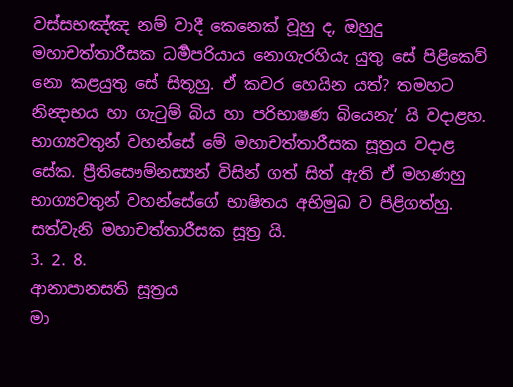වස්සභඤ්ඤ නම් වාදී කෙනෙක් වූහු ද, ඔහුදු මහාචත්තාරීසක ධර්‍මපරියාය නොගැරහියැ යුතු සේ පිළිකෙව් නො කළයුතු සේ සිතූහු. ඒ කවර හෙයින යත්? තමහට නින්‍දාභය හා ගැටුම් බිය හා පරිභාෂණ බියෙනැ’ යි වදාළහ.
භාග්‍යවතුන් වහන්සේ මේ මහාචත්තාරීසක සූත්‍රය වදාළ සේක. ප්‍රීතිසෞම්නස්‍යන් විසින් ගත් සිත් ඇති ඒ මහණහු භාග්‍යවතුන් වහන්සේගේ භාෂිතය අභිමුඛ ව පිළිගත්හු.
සත්වැනි මහාචත්තාරීසක සූත්‍ර යි.
3. 2. 8.
ආනාපානසති සූත්‍රය
මා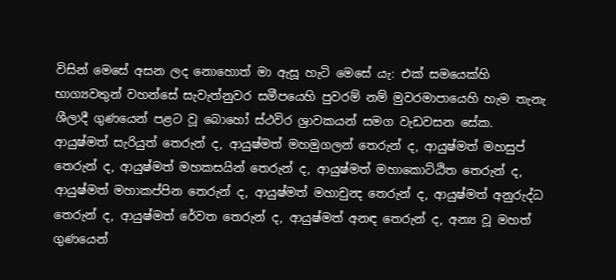විසින් මෙසේ අසන ලද නොහොත් මා ඇසූ හැටි මෙසේ යැ: එක් සමයෙක්හි භාග්‍යවතුන් වහන්සේ සැවැත්නුවර සමීපයෙහි පුවරම් නම් මුවරමාපායෙහි හැම තැනැ ශීලාදී ගුණයෙන් පළට වූ බොහෝ ස්ථවිර ශ්‍රාවකයන් සමග වැඩවසන සේක. ආයුෂ්මත් සැරියුත් තෙරුන් ද, ආයුෂ්මත් මහමුගලන් තෙරුන් ද, ආයුෂ්මත් මහසුප් තෙරුන් ද, ආයුෂ්මත් මහකසයින් තෙරුන් ද, ආයුෂ්මත් මහාකොට්ඨිත තෙරුන් ද, ආයුෂ්මත් මහාකප්පින තෙරුන් ද, ආයුෂ්මත් මහාචුන්‍ද තෙරුන් ද, ආයුෂ්මත් අනුරුද්ධ තෙරුන් ද, ආයුෂ්මත් රේවත තෙරුන් ද, ආයුෂ්මත් අනඳ තෙරුන් ද, අන්‍ය වූ මහත් ගුණයෙන්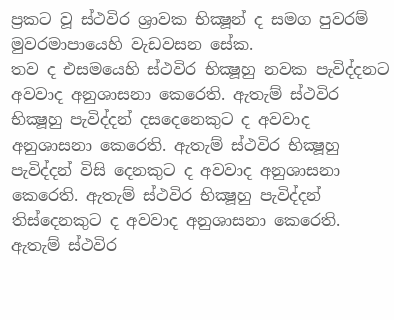ප්‍රකට වූ ස්ථවිර ශ්‍රාවක භික්‍ෂූන් ද සමග පුවරම් මුවරමාපායෙහි වැඩවසන සේක.
තව ද එසමයෙහි ස්ථවිර භික්‍ෂූහු නවක පැවිද්දනට අවවාද අනුශාසනා කෙරෙති. ඇතැම් ස්ථවිර භික්‍ෂූහු පැවිද්දන් දසදෙනෙකුට ද අවවාද අනුශාසනා කෙරෙති. ඇතැම් ස්ථවිර භික්‍ෂූහු පැවිද්දන් විසි දෙනකුට ද අවවාද අනුශාසනා කෙරෙති. ඇතැම් ස්ථවිර භික්‍ෂූහු පැවිද්දන් තිස්දෙනකුට ද අවවාද අනුශාසනා කෙරෙති. ඇතැම් ස්ථවිර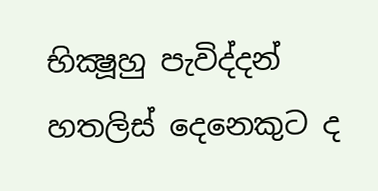භික්‍ෂූහු පැවිද්දන් හතලිස් දෙනෙකුට ද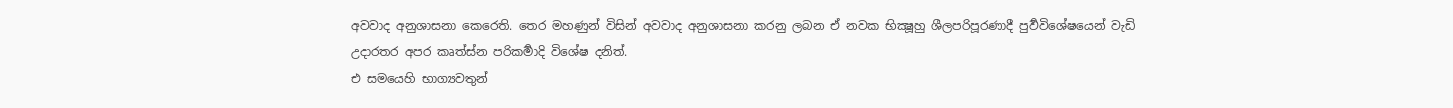අවවාද අනුශාසනා කෙරෙති. තෙර මහණුන් විසින් අවවාද අනුශාසනා කරනු ලබන ඒ නවක භික්‍ෂූහු ශීලපරිපූරණාදී පුර්‍වවිශේෂයෙන් වැඩි උදාරතර අපර කෘත්ස්න පරිකර්‍මාදි විශේෂ දනිත්.
එ සමයෙහි භාග්‍යවතුන්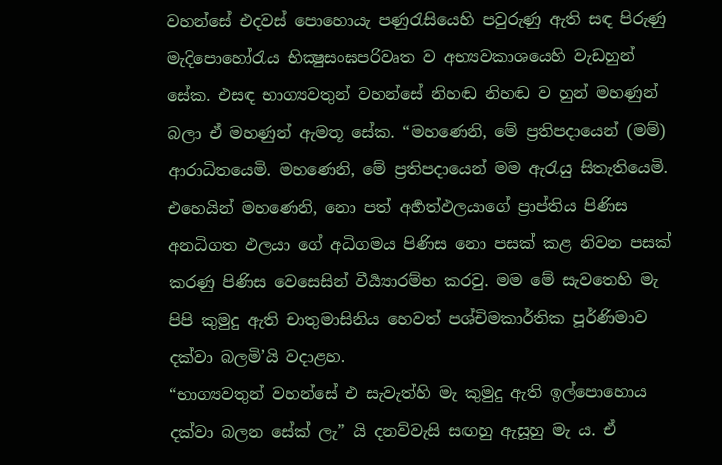වහන්සේ එදවස් පොහොයැ පණුරැසියෙහි පවුරුණු ඇති සඳ පිරුණු මැදිපොහෝරැය භික්‍ෂුසංඝපරිවෘත ව අභ්‍යවකාශයෙහි වැඩහුන් සේක. එසඳ භාග්‍යවතුන් වහන්සේ නිහඬ නිහඬ ව හුන් මහණුන් බලා ඒ මහණුන් ඇමතූ සේක. “මහණෙනි, මේ ප්‍රතිපදායෙන් (මම්) ආරාධිතයෙමි. මහණෙනි, මේ ප්‍රතිපදායෙන් මම ඇරැයු සිතැතියෙමි. එහෙයින් මහණෙනි, නො පත් අර්‍හත්ඵලයාගේ ප්‍රාප්තිය පිණිස අනධිගත ඵලයා ගේ අධිගමය පිණිස නො පසක් කළ නිවන පසක් කරණු පිණිස වෙසෙසින් වීර්‍ය්‍යාරම්භ කරවු. මම මේ සැවතෙහි මැ පිපි කුමුදු ඇති චාතුමාසිනිය හෙවත් පශ්චිමකාර්තික පූර්ණිමාව දක්වා බලමි’යි වදාළහ.
“භාග්‍යවතුන් වහන්සේ එ සැවැත්හි මැ කුමුදු ඇති ඉල්පොහොය දක්වා බලන සේක් ලැ” යි දනව්වැසි සඟහු ඇසූහු මැ ය. ඒ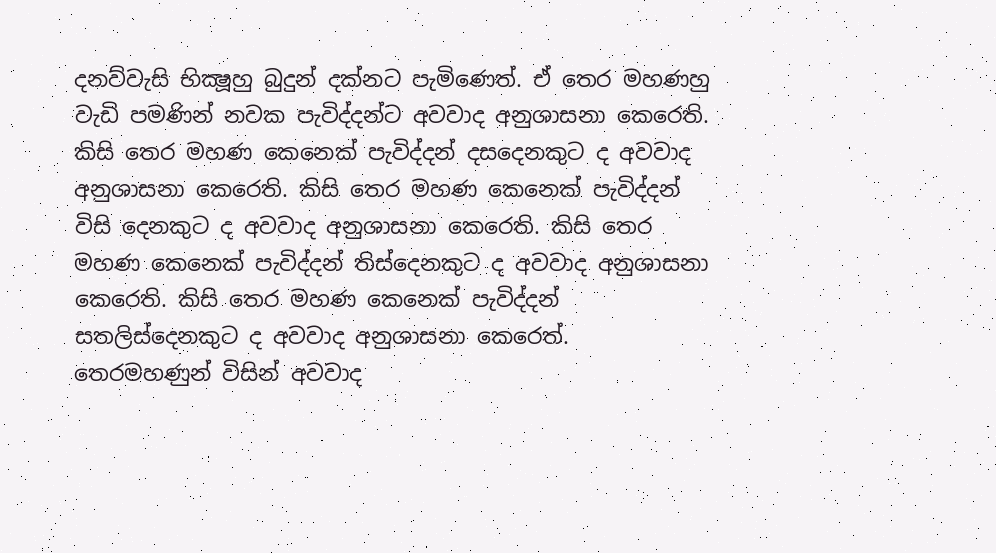දනව්වැසි භික්‍ෂූහු බුදුන් දක්නට පැමිණෙත්. ඒ තෙර මහණහු වැඩි පමණින් නවක පැවිද්දන්ට අවවාද අනුශාසනා කෙරෙති. කිසි තෙර මහණ කෙනෙක් පැවිද්දන් දසදෙනකුට ද අවවාද අනුශාසනා කෙරෙති. කිසි තෙර මහණ කෙනෙක් පැවිද්දන් විසි දෙනකුට ද අවවාද අනුශාසනා කෙරෙති. කිසි තෙර මහණ කෙනෙක් පැවිද්දන් තිස්දෙනකුට ද අවවාද අනුශාසනා කෙරෙති. කිසි තෙර මහණ කෙනෙක් පැවිද්දන් සතලිස්දෙනකුට ද අවවාද අනුශාසනා කෙරෙත්. තෙරමහණුන් විසින් අවවාද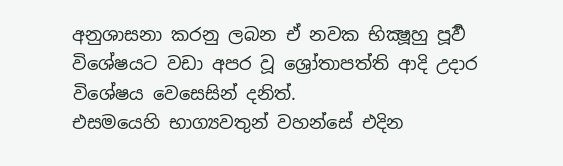අනුශාසනා කරනු ලබන ඒ නවක භික්‍ෂූහු පූර්‍ව විශේෂයට වඩා අපර වූ ශ්‍රෝතාපත්ති ආදි උදාර විශේෂය වෙසෙසින් දනිත්.
එසමයෙහි භාග්‍යවතුන් වහන්සේ එදින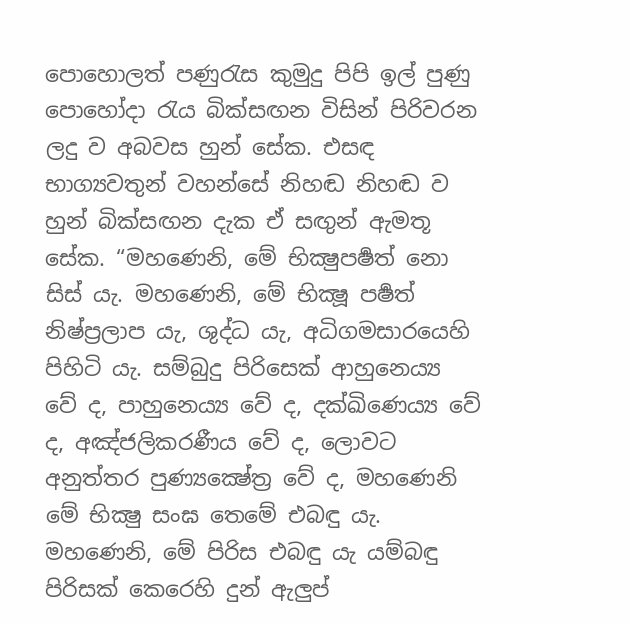පොහොලත් පණුරැස කුමුදු පිපි ඉල් පුණු පොහෝදා රැය බික්සඟන විසින් පිරිවරන ලදු ව අබවස හුන් සේක. එසඳ භාග්‍යවතුන් වහන්සේ නිහඬ නිහඬ ව හුන් බික්සඟන දැක ඒ සඟුන් ඇමතූ සේක. “මහණෙනි, මේ භික්‍ෂුපර්‍ෂත් නො සිස් යැ. මහණෙනි, මේ භික්‍ෂූ පර්‍ෂත් නිෂ්ප්‍රලාප යැ, ශුද්ධ යැ, අධිගමසාරයෙහි පිහිටි යැ. සම්බුදු පිරිසෙක් ආහුනෙය්‍ය වේ ද, පාහුනෙය්‍ය වේ ද, දක්ඛිණෙය්‍ය වේ ද, අඤ්ජලිකරණීය වේ ද, ලොවට අනුත්තර පුණ්‍යක්‍ෂේත්‍ර වේ ද, මහණෙනි මේ භික්‍ෂු සංඝ තෙමේ එබඳු යැ. මහණෙනි, මේ පිරිස එබඳු යැ යම්බඳු පිරිසක් කෙරෙහි දුන් ඇලුප්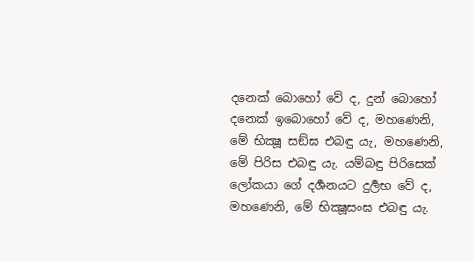දනෙක් බොහෝ වේ ද, දුන් බොහෝ දනෙක් ඉබොහෝ වේ ද, මහණෙනි, මේ භික්‍ෂූ සඞ්ඝ එබඳු යැ, මහණෙනි, මේ පිරිස එබඳු යැ. යම්බඳු පිරිසෙක් ලෝකයා ගේ දර්‍ශනයට දුර්‍ලභ වේ ද, මහණෙනි, මේ භික්‍ෂූසංඝ එබඳු යැ.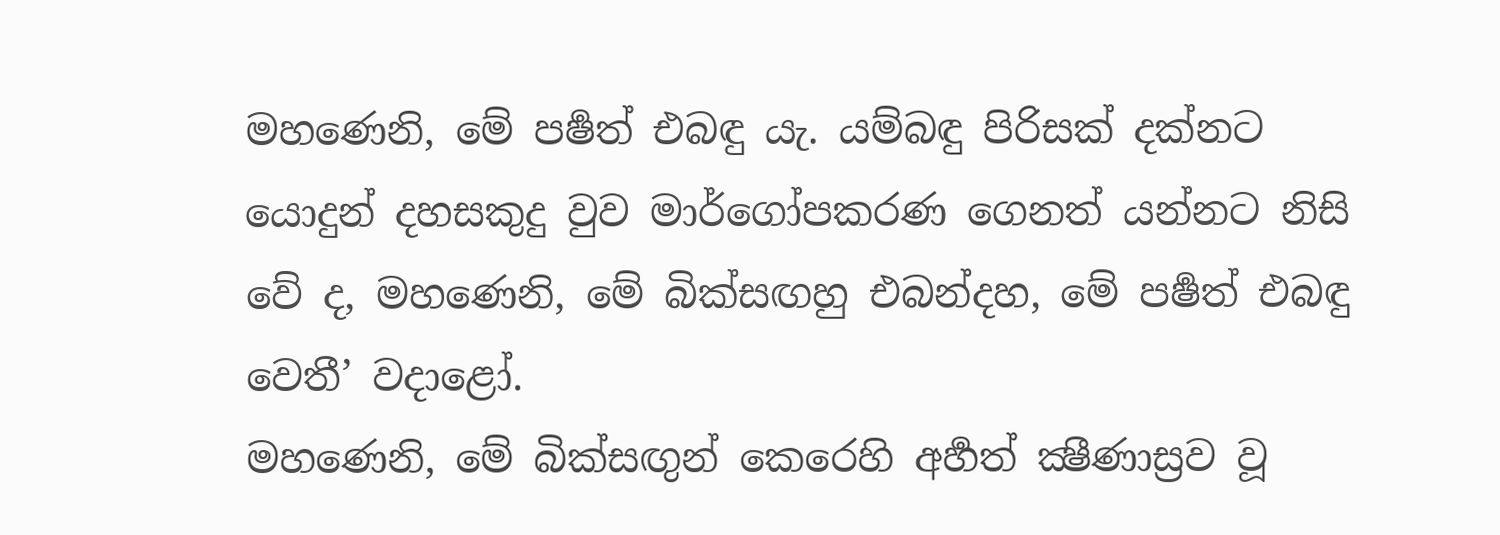මහණෙනි, මේ පර්‍ෂත් එබඳු යැ. යම්බඳු පිරිසක් දක්නට යොදුන් දහසකුදු වුව මාර්ගෝපකරණ ගෙනත් යන්නට නිසි වේ ද, මහණෙනි, මේ බික්සඟහු එබන්දහ, මේ පර්‍ෂත් එබඳු වෙතී’ වදාළෝ.
මහණෙනි, මේ බික්සඟුන් කෙරෙහි අර්‍හත් ක්‍ෂීණාස්‍රව වූ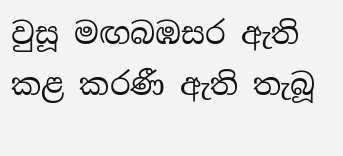වුසූ මඟබඹසර ඇති කළ කරණී ඇති තැබූ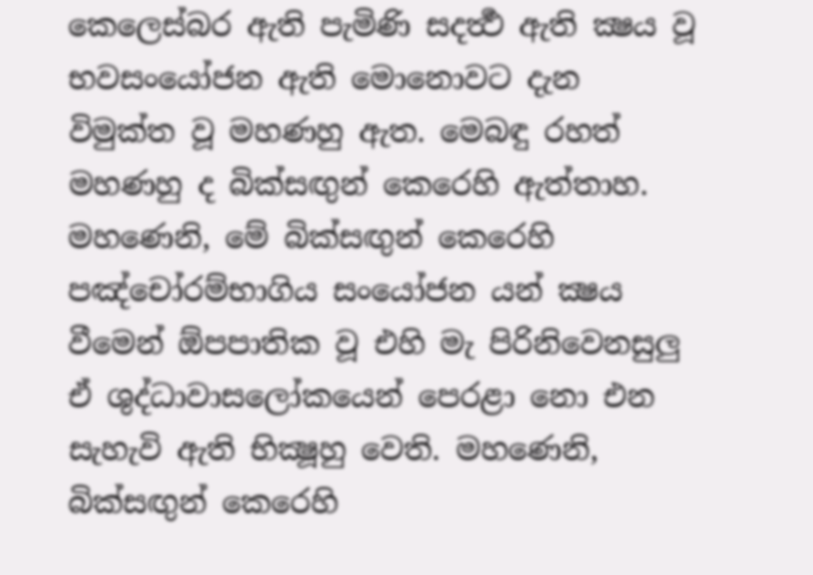කෙලෙස්බර ඇති පැමිණි සදර්‍ත්‍ථ ඇති ක්‍ෂය වූ භවසංයෝජන ඇති මොනොවට දැන විමුක්ත වූ මහණහු ඇත. මෙබඳු රහත් මහණහු ද බික්සඟුන් කෙරෙහි ඇත්තාහ. මහණෙනි, මේ බික්සඟුන් කෙරෙහි පඤ්චෝරම්භාගිය සංයෝජන යන් ක්‍ෂය වීමෙන් ඕපපාතික වූ එහි මැ පිරිනිවෙනසුලු ඒ ශුද්ධාවාසලෝකයෙන් පෙරළා නො එන සැහැවි ඇති භික්‍ෂූහු වෙති. මහණෙනි, බික්සඟුන් කෙරෙහි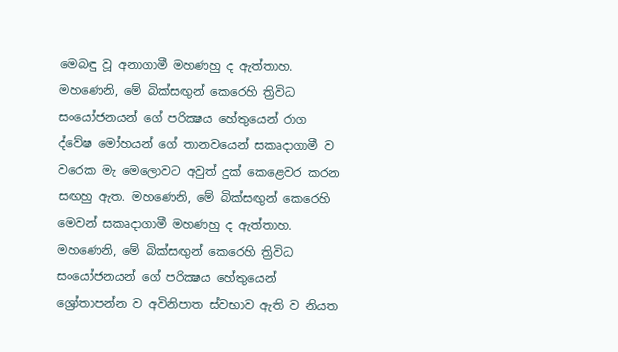මෙබඳු වූ අනාගාමී මහණහු ද ඇත්තාහ. මහණෙනි, මේ බික්සඟුන් කෙරෙහි ත්‍රිවිධ සංයෝජනයන් ගේ පරික්‍ෂය හේතුයෙන් රාග ද්වේෂ මෝහයන් ගේ තානවයෙන් සකෘදාගාමී ව වරෙක මැ මෙලොවට අවුත් දුක් කෙළෙවර කරන සඟහු ඇත. මහණෙනි, මේ බික්සඟුන් කෙරෙහි මෙවන් සකෘදාගාමී මහණහු ද ඇත්තාහ. මහණෙනි, මේ බික්සඟුන් කෙරෙහි ත්‍රිවිධ සංයෝජනයන් ගේ පරික්‍ෂය හේතුයෙන් ශ්‍රෝතාපන්න ව අවිනිපාත ස්වභාව ඇති ව නියත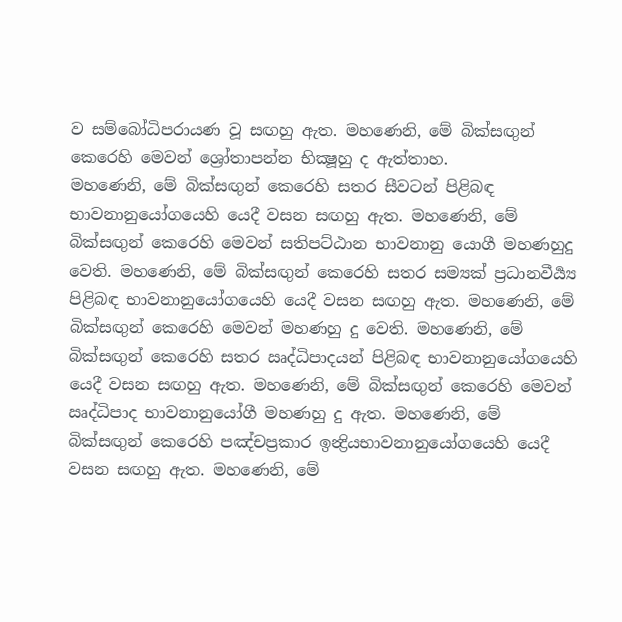ව සම්බෝධිපරායණ වූ සඟහු ඇත. මහණෙනි, මේ බික්සඟුන් කෙරෙහි මෙවන් ශ්‍රෝතාපන්න භික්‍ෂූහු ද ඇත්තාහ.
මහණෙනි, මේ බික්සඟුන් කෙරෙහි සතර සීවටන් පිළිබඳ භාවනානුයෝගයෙහි යෙදී වසන සඟහු ඇත. මහණෙනි, මේ බික්සඟුන් කෙරෙහි මෙවන් සතිපට්ඨාන භාවනානු යොගී මහණහුදු වෙති. මහණෙනි, මේ බික්සඟුන් කෙරෙහි සතර සම්‍යක් ප්‍රධානවීර්‍ය්‍ය පිළිබඳ භාවනානුයෝගයෙහි යෙදී වසන සඟහු ඇත. මහණෙනි, මේ බික්සඟුන් කෙරෙහි මෙවන් මහණහු දු වෙති. මහණෙනි, මේ බික්සඟුන් කෙරෙහි සතර ඍද්ධිපාදයන් පිළිබඳ භාවනානුයෝගයෙහි යෙදී වසන සඟහු ඇත. මහණෙනි, මේ බික්සඟුන් කෙරෙහි මෙවන් ඍද්ධිපාද භාවනානුයෝගී මහණහු දු ඇත. මහණෙනි, මේ බික්සඟුන් කෙරෙහි පඤ්චප්‍රකාර ඉන්‍ද්‍රියභාවනානුයෝගයෙහි යෙදී වසන සඟහු ඇත. මහණෙනි, මේ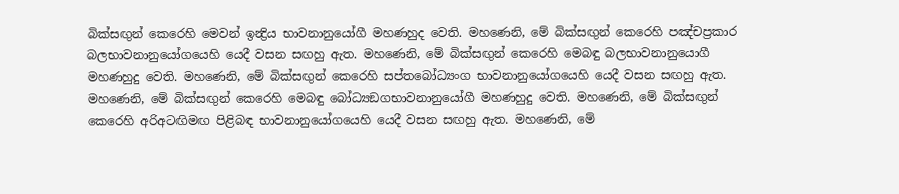බික්සඟුන් කෙරෙහි මෙවන් ඉන්‍ද්‍රිය භාවනානුයෝගී මහණහුද වෙති. මහණෙනි, මේ බික්සඟුන් කෙරෙහි පඤ්චප්‍රකාර බලභාවනානුයෝගයෙහි යෙදී වසන සඟහු ඇත. මහණෙනි, මේ බික්සඟුන් කෙරෙහි මෙබඳු බලභාවනානුයොගී මහණහුදු වෙති. මහණෙනි, මේ බික්සඟුන් කෙරෙහි සප්තබෝධ්‍යංග භාවනානුයෝගයෙහි යෙදී වසන සඟහු ඇත. මහණෙනි, මේ බික්සඟුන් කෙරෙහි මෙබඳු බෝධ්‍යඞගභාවනානුයෝගී මහණහුදු වෙති. මහණෙනි, මේ බික්සඟුන් කෙරෙහි අරිඅටඟිමඟ පිළිබඳ භාවනානුයෝගයෙහි යෙදී වසන සඟහු ඇත. මහණෙනි, මේ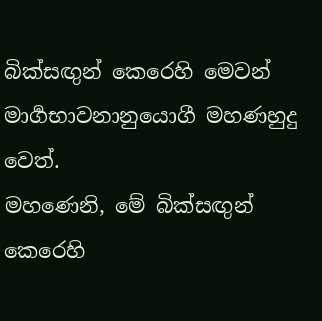බික්සඟුන් කෙරෙහි මෙවන් මාර්‍ගභාවනානුයොගී මහණහුදු වෙත්.
මහණෙනි, මේ බික්සඟුන් කෙරෙහි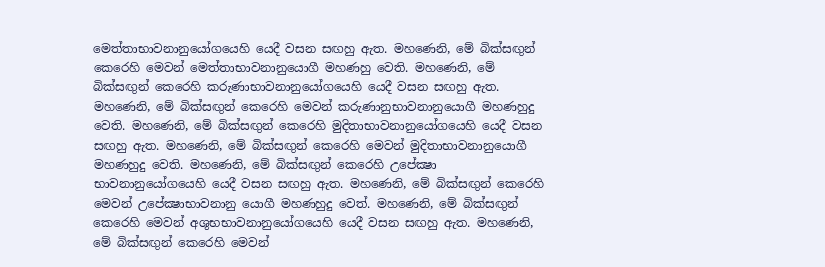මෙත්තාභාවනානුයෝගයෙහි යෙදී වසන සඟහු ඇත. මහණෙනි, මේ බික්සඟුන් කෙරෙහි මෙවන් මෙත්තාභාවනානුයොගී මහණහු වෙති. මහණෙනි, මේ බික්සඟුන් කෙරෙහි කරුණාභාවනානුයෝගයෙහි යෙදී වසන සඟහු ඇත. මහණෙනි, මේ බික්සඟුන් කෙරෙහි මෙවන් කරුණානුභාවනානුයොගී මහණහුදු වෙති. මහණෙනි, මේ බික්සඟුන් කෙරෙහි මුදිතාභාවනානුයෝගයෙහි යෙදී වසන සඟහු ඇත. මහණෙනි, මේ බික්සඟුන් කෙරෙහි මෙවන් මුදිතාභාවනානුයොගී මහණහුදු වෙති. මහණෙනි, මේ බික්සඟුන් කෙරෙහි උපේක්‍ෂා භාවනානුයෝගයෙහි යෙදී වසන සඟහු ඇත. මහණෙනි, මේ බික්සඟුන් කෙරෙහි මෙවන් උපේක්‍ෂාභාවනානු යොගී මහණහුදු වෙත්. මහණෙනි, මේ බික්සඟුන් කෙරෙහි මෙවන් අශුභභාවනානුයෝගයෙහි යෙදී වසන සඟහු ඇත. මහණෙනි, මේ බික්සඟුන් කෙරෙහි මෙවන්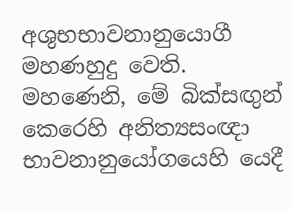අශුභභාවනානුයොගී මහණහුදු වෙති. මහණෙනි, මේ බික්සඟුන් කෙරෙහි අනිත්‍යසංඥා භාවනානුයෝගයෙහි යෙදී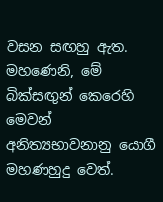වසන සඟහු ඇත. මහණෙනි, මේ බික්සඟුන් කෙරෙහි මෙවන් අනිත්‍යභාවනානු යොගී මහණහුදු වෙත්.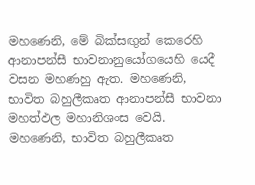මහණෙනි, මේ බික්සඟුන් කෙරෙහි ආනාපන්සී භාවනානුයෝගයෙහි යෙදී වසන මහණහු ඇත. මහණෙනි, භාවිත බහුලීකෘත ආනාපන්සී භාවනා මහත්ඵල මහානිශංස වෙයි. මහණෙනි, භාවිත බහුලීකෘත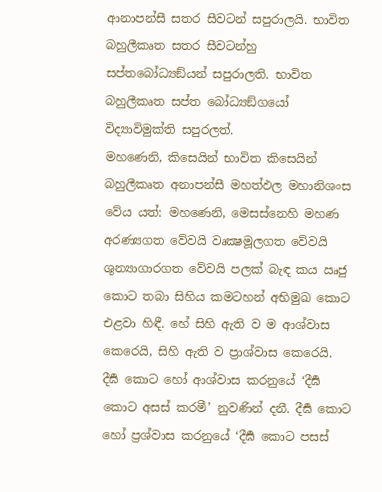ආනාපන්සී සතර සීවටන් සපුරාලයි. භාවිත බහුලීකෘත සතර සීවටන්හු සප්තබෝධ්‍යඞ්යන් සපුරාලති. භාවිත බහුලීකෘත සප්ත බෝධ්‍යඞ්ගයෝ විද්‍යාවිමුක්ති සපුරලත්.
මහණෙනි, කිසෙයින් භාවිත කිසෙයින් බහුලීකෘත අනාපන්සී මහත්ඵල මහානිශංස වේය යත්: මහණෙනි, මෙසස්නෙහි මහණ අරණ්‍යගත වේවයි වෘක්‍ෂමූලගත වේවයි ශුන්‍යාගාරගත වේවයි පලක් බැඳ කය ඍජු කොට තබා සිහිය කමටහන් අභිමුඛ කොට එළවා හිඳී. හේ සිහි ඇති ව ම ආශ්වාස කෙරෙයි, සිහි ඇති ව ප්‍රාශ්වාස කෙරෙයි.
දීර්‍ඝ කොට හෝ ආශ්වාස කරනුයේ ‘දීර්‍ඝ කොට අසස් කරමී’ නුවණින් දනී. දීර්‍ඝ කොට හෝ ප්‍රශ්වාස කරනුයේ ‘දීර්‍ඝ කොට පසස්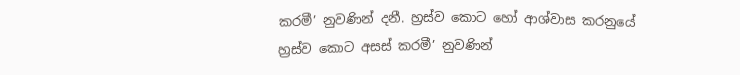කරමී’ නුවණින් දනී. හ්‍රස්ව කොට හෝ ආශ්වාස කරනුයේ හ්‍රස්ව කොට අසස් කරමී’ නුවණින්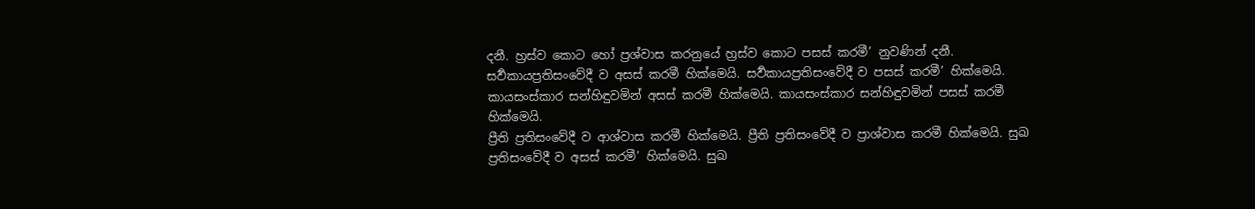දනී. හ්‍රස්ව කොට හෝ ප්‍රශ්වාස කරනුයේ හ්‍රස්ව කොට පසස් කරමී’ නුවණින් දනී. සර්‍වකායප්‍රතිසංවේදී ව අසස් කරමී හික්මෙයි. සර්‍වකායප්‍රතිසංවේදී ව පසස් කරමී’ හික්මෙයි. කායසංස්කාර සන්හිඳුවමින් අසස් කරමී හික්මෙයි. කායසංස්කාර සන්හිඳුවමින් පසස් කරමී හික්මෙයි.
ප්‍රීති ප්‍රතිසංවේදී ව ආශ්වාස කරමී හික්මෙයි. ප්‍රීති ප්‍රතිසංවේදී ව ප්‍රාශ්වාස කරමී හික්මෙයි. සුඛ ප්‍රතිසංවේදී ව අසස් කරමී’ හික්මෙයි. සුඛ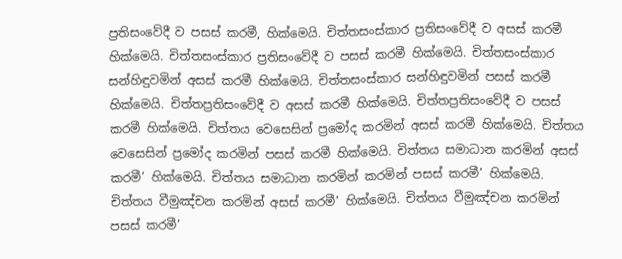ප්‍රතිසංවේදී ව පසස් කරමී, හික්මෙයි. චිත්තසංස්කාර ප්‍රතිසංවේදී ව අසස් කරමී හික්මෙයි. චිත්තසංස්කාර ප්‍රතිසංවේදී ව පසස් කරමී හික්මෙයි. චිත්තසංස්කාර සන්හිඳුවමින් අසස් කරමී හික්මෙයි. චිත්තසංස්කාර සන්හිඳුවමින් පසස් කරමී හික්මෙයි. චිත්තප්‍රතිසංවේදී ව අසස් කරමී හික්මෙයි. චිත්තප්‍රතිසංවේදී ව පසස් කරමී හික්මෙයි. චිත්තය වෙසෙසින් ප්‍රමෝද කරමින් අසස් කරමී හික්මෙයි. චිත්තය වෙසෙසින් ප්‍රමෝද කරමින් පසස් කරමී හික්මෙයි. චිත්තය සමාධාන කරමින් අසස් කරමී’ හික්මෙයි. චිත්තය සමාධාන කරමින් කරමින් පසස් කරමී’ හික්මෙයි. චිත්තය වීමුඤ්චන කරමින් අසස් කරමී’ හික්මෙයි. චිත්තය වීමුඤ්චන කරමින් පසස් කරමී’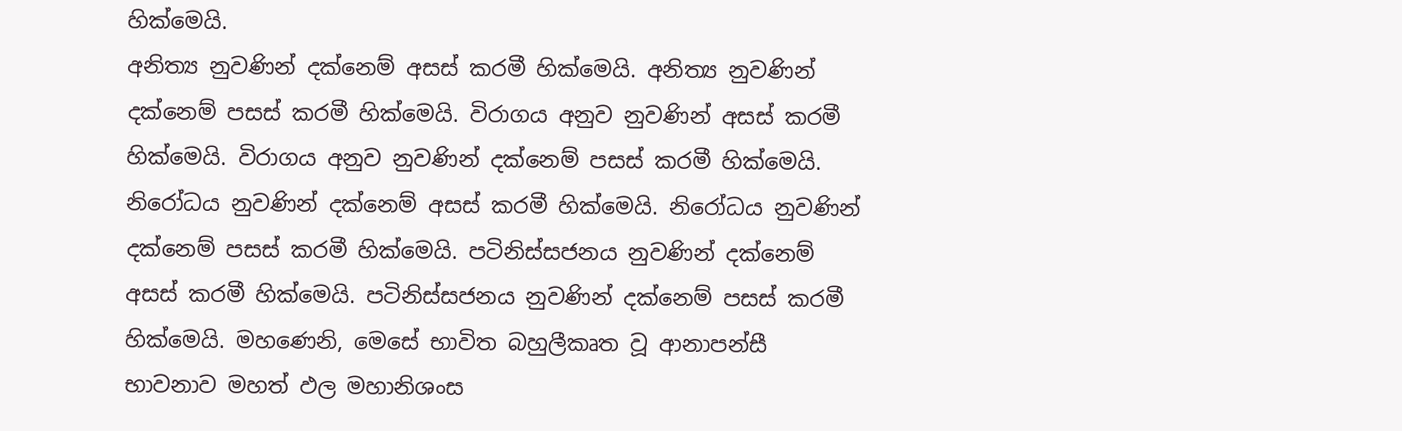හික්මෙයි.
අනිත්‍ය නුවණින් දක්නෙම් අසස් කරමී හික්මෙයි. අනිත්‍ය නුවණින් දක්නෙම් පසස් කරමී හික්මෙයි. විරාගය අනුව නුවණින් අසස් කරමී හික්මෙයි. විරාගය අනුව නුවණින් දක්නෙම් පසස් කරමී හික්මෙයි. නිරෝධය නුවණින් දක්නෙම් අසස් කරමී හික්මෙයි. නිරෝධය නුවණින් දක්නෙම් පසස් කරමී හික්මෙයි. පටිනිස්සජනය නුවණින් දක්නෙම් අසස් කරමී හික්මෙයි. පටිනිස්සජනය නුවණින් දක්නෙම් පසස් කරමී හික්මෙයි. මහණෙනි, මෙසේ භාවිත බහුලීකෘත වූ ආනාපන්සී භාවනාව මහත් ඵල මහානිශංස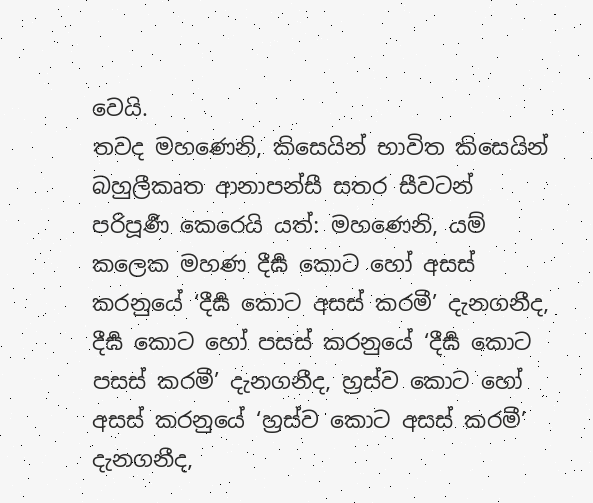වෙයි.
තවද මහණෙනි, කිසෙයින් භාවිත කිසෙයින් බහුලීකෘත ආනාපන්සී සතර සීවටන් පරිපූර්‍ණ කෙරෙයි යත්: මහණෙනි, යම් කලෙක මහණ දීර්‍ඝ කොට හෝ අසස් කරනුයේ ‘දීර්‍ඝ කොට අසස් කරමී’ දැනගනීද, දීර්‍ඝ කොට හෝ පසස් කරනුයේ ‘දීර්‍ඝ කොට පසස් කරමී’ දැනගනීද, හ්‍රස්ව කොට හෝ අසස් කරනුයේ ‘හ්‍රස්ව කොට අසස් කරමී’ දැනගනීද,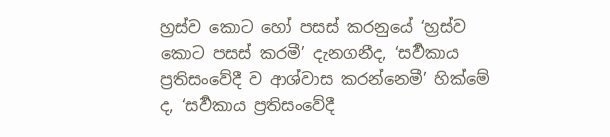හ්‍රස්ව කොට හෝ පසස් කරනුයේ ‘හ්‍රස්ව කොට පසස් කරමී’ දැනගනීද, ‘සර්‍වකාය ප්‍රතිසංවේදී ව ආශ්වාස කරන්නෙමී’ හික්මේ ද, ‘සර්‍වකාය ප්‍රතිසංවේදී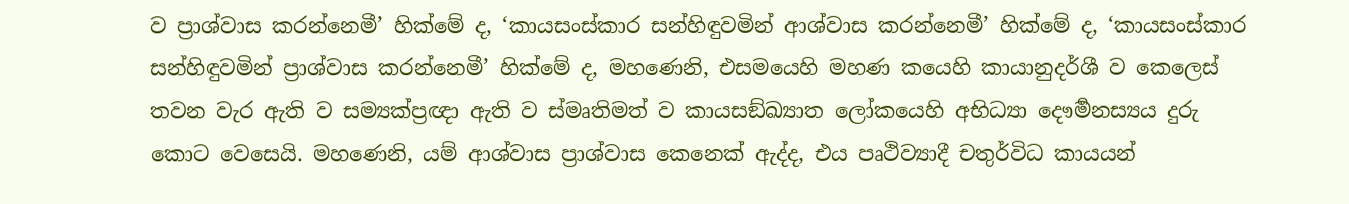ව ප්‍රාශ්වාස කරන්නෙමී’ හික්මේ ද, ‘කායසංස්කාර සන්හිඳුවමින් ආශ්වාස කරන්නෙමී’ හික්මේ ද, ‘කායසංස්කාර සන්හිඳුවමින් ප්‍රාශ්වාස කරන්නෙමී’ හික්මේ ද, මහණෙනි, එසමයෙහි මහණ කයෙහි කායානුදර්ශී ව කෙලෙස් තවන වැර ඇති ව සම්‍යක්ප්‍රඥා ඇති ව ස්මෘතිමත් ව කායසඞ්ඛ්‍යාත ලෝකයෙහි අභිධ්‍යා දෞර්‍මනස්‍යය දුරු කොට වෙසෙයි. මහණෙනි, යම් ආශ්වාස ප්‍රාශ්වාස කෙනෙක් ඇද්ද, එය පෘථිව්‍යාදී චතුර්විධ කායයන්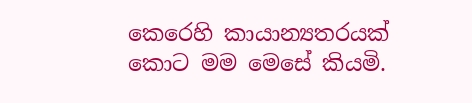කෙරෙහි කායාන්‍යතරයක් කොට මම මෙසේ කියමි.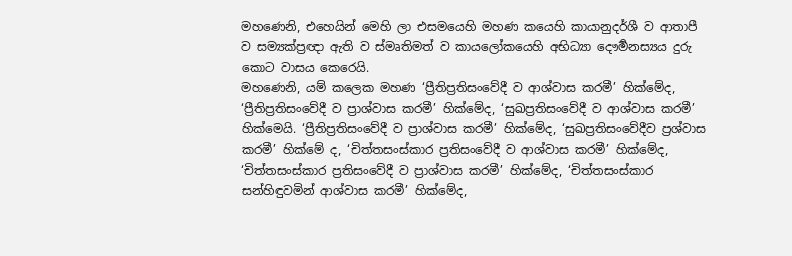මහණෙනි, එහෙයින් මෙහි ලා එසමයෙහි මහණ කයෙහි කායානුදර්ශී ව ආතාපී ව සම්‍යක්ප්‍රඥා ඇති ව ස්මෘතිමත් ව කායලෝකයෙහි අභිධ්‍යා දෞර්‍මනස්‍යය දුරු කොට වාසය කෙරෙයි.
මහණෙනි, යම් කලෙක මහණ ‘ප්‍රීතිප්‍රතිසංවේදී ව ආශ්වාස කරමී’ හික්මේද, ‘ප්‍රීතිප්‍රතිසංවේදී ව ප්‍රාශ්වාස කරමී’ හික්මේද, ‘සුඛප්‍රතිසංවේදී ව ආශ්වාස කරමී’ හික්මෙයි. ‘ප්‍රීතිප්‍රතිසංවේදී ව ප්‍රාශ්වාස කරමී’ හික්මේද, ‘සුඛප්‍රතිසංවේදීව ප්‍රශ්වාස කරමී’ හික්මේ ද, ‘චිත්තසංස්කාර ප්‍රතිසංවේදී ව ආශ්වාස කරමී’ හික්මේද, ‘චිත්තසංස්කාර ප්‍රතිසංවේදී ව ප්‍රාශ්වාස කරමී’ හික්මේද, ‘චිත්තසංස්කාර සන්හිඳුවමින් ආශ්වාස කරමී’ හික්මේද,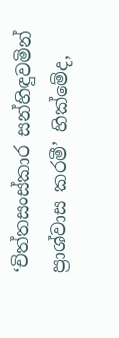‘චිත්තසංස්කාර සන්හිඳුවමින් ප්‍රාශ්වාස කරමී’ හික්මේද,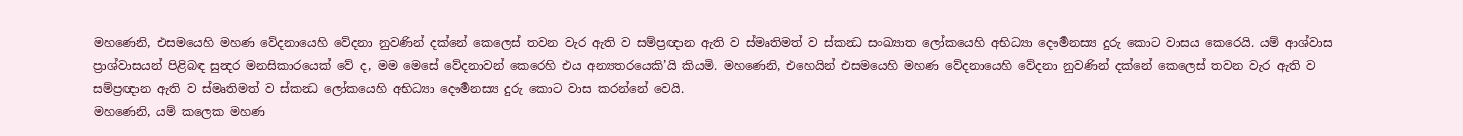මහණෙනි, එසමයෙහි මහණ වේදනායෙහි වේදනා නුවණින් දක්නේ කෙලෙස් තවන වැර ඇති ව සම්ප්‍රඥාන ඇති ව ස්මෘතිමත් ව ස්කන්‍ධ සංඛ්‍යාත ලෝකයෙහි අභිධ්‍යා දෞර්‍මනස්‍ය දුරු කොට වාසය කෙරෙයි. යම් ආශ්වාස ප්‍රාශ්වාසයන් පිළිබඳ සුන්‍දර මනසිකාරයෙක් වේ ද, මම මෙසේ වේදනාවන් කෙරෙහි එය අන්‍යතරයෙකි’යි කියමි. මහණෙනි, එහෙයින් එසමයෙහි මහණ වේදනායෙහි වේදනා නුවණින් දක්නේ කෙලෙස් තවන වැර ඇති ව සම්ප්‍රඥාන ඇති ව ස්මෘතිමත් ව ස්කන්‍ධ ලෝකයෙහි අභිධ්‍යා දෞර්‍මනස්‍ය දුරු කොට වාස කරන්නේ වෙයි.
මහණෙනි, යම් කලෙක මහණ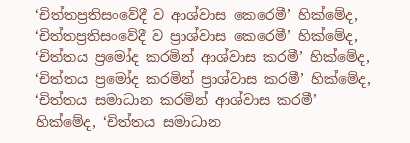‘චිත්තප්‍රතිසංවේදී ව ආශ්වාස කෙරෙමී’ හික්මේද, ‘චිත්තප්‍රතිසංවේදී ව ප්‍රාශ්වාස කෙරෙමී’ හික්මේද, ‘චිත්තය ප්‍රමෝද කරමින් ආශ්වාස කරමී’ හික්මේද, ‘චිත්තය ප්‍රමෝද කරමින් ප්‍රාශ්වාස කරමී’ හික්මේද, ‘චිත්තය සමාධාන කරමින් ආශ්වාස කරමී’ හික්මේද, ‘චිත්තය සමාධාන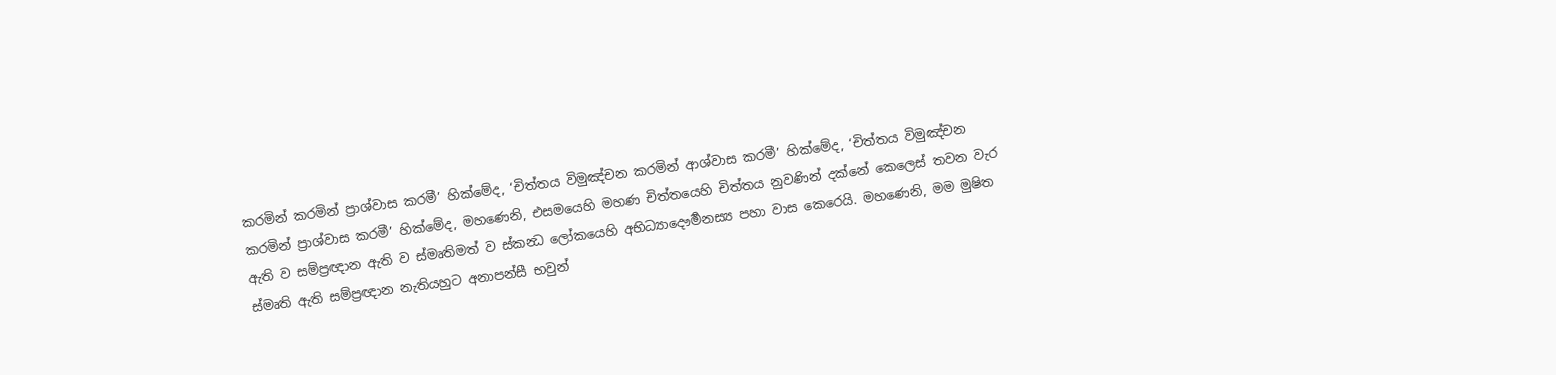කරමින් කරමින් ප්‍රාශ්වාස කරමී’ හික්මේද, ‘චිත්තය විමුඤ්චන කරමින් ආශ්වාස කරමී’ හික්මේද, ‘චිත්තය විමුඤ්චන කරමින් ප්‍රාශ්වාස කරමී’ හික්මේද, මහණෙනි, එසමයෙහි මහණ චිත්තයෙහි චිත්තය නුවණින් දක්නේ කෙලෙස් තවන වැර ඇති ව සම්ප්‍රඥාන ඇති ව ස්මෘතිමත් ව ස්කන්‍ධ ලෝකයෙහි අභිධ්‍යාදෞර්‍මනස්‍ය පහා වාස කෙරෙයි. මහණෙනි, මම මුෂිත ස්මෘති ඇති සම්ප්‍රඥාන නැතියහුට අනාපන්සී භවුන්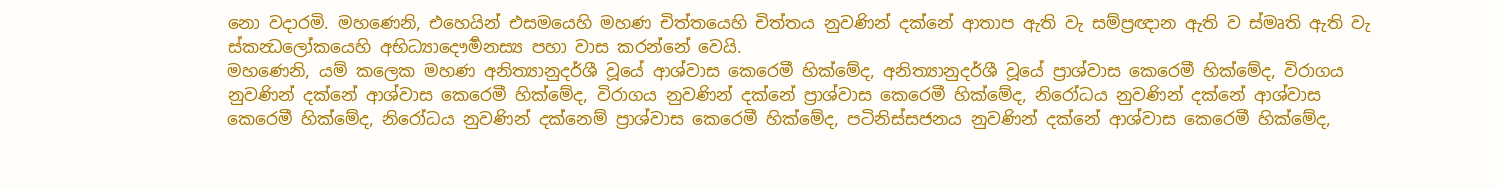නො වදාරමි. මහණෙනි, එහෙයින් එසමයෙහි මහණ චිත්තයෙහි චිත්තය නුවණින් දක්නේ ආතාප ඇති වැ සම්ප්‍රඥාන ඇති ව ස්මෘති ඇති වැ ස්කන්‍ධලෝකයෙහි අභිධ්‍යාදෞර්‍මනස්‍ය පහා වාස කරන්නේ වෙයි.
මහණෙනි, යම් කලෙක මහණ අනිත්‍යානුදර්ශී වූයේ ආශ්වාස කෙරෙමී හික්මේද, අනිත්‍යානුදර්ශී වූයේ ප්‍රාශ්වාස කෙරෙමී හික්මේද, විරාගය නුවණින් දක්නේ ආශ්වාස කෙරෙමී හික්මේද, විරාගය නුවණින් දක්නේ ප්‍රාශ්වාස කෙරෙමී හික්මේද, නිරෝධය නුවණින් දක්නේ ආශ්වාස කෙරෙමී හික්මේද, නිරෝධය නුවණින් දක්නෙම් ප්‍රාශ්වාස කෙරෙමී හික්මේද, පටිනිස්සජනය නුවණින් දක්නේ ආශ්වාස කෙරෙමී හික්මේද,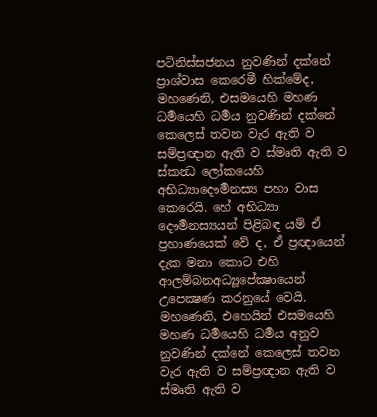පටිනිස්සජනය නුවණින් දක්නේ ප්‍රාශ්වාස කෙරෙමී හික්මේද, මහණෙනි, එසමයෙහි මහණ ධර්‍මයෙහි ධර්‍මය නුවණින් දක්නේ කෙලෙස් තවන වැර ඇති ව සම්ප්‍රඥාන ඇති ව ස්මෘති ඇති ව ස්කන්‍ධ ලෝකයෙහි අභිධ්‍යාදෞර්‍මනස්‍ය පහා වාස කෙරෙයි. හේ අභිධ්‍යා දෞර්‍මනස්‍යයන් පිළිබඳ යම් ඒ ප්‍රහාණයෙක් වේ ද, ඒ ප්‍රඥායෙන් දැක මනා කොට එහි ආලම්බනඅධ්‍යූපේක්‍ෂායෙන් උපෙක්‍ෂණ කරනුයේ වෙයි. මහණෙනි, එහෙයින් එසමයෙහි මහණ ධර්‍මයෙහි ධර්‍මය අනුව නුවණින් දක්නේ කෙලෙස් තවන වැර ඇති ව සම්ප්‍රඥාන ඇති ව ස්මෘති ඇති ව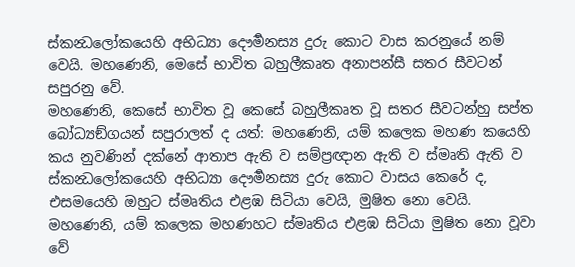ස්කන්‍ධලෝකයෙහි අභිධ්‍යා දෞර්‍මනස්‍ය දුරු කොට වාස කරනුයේ නම් වෙයි. මහණෙනි, මෙසේ භාවිත බහුලීකෘත අනාපන්සී සතර සීවටන් සපුරනු වේ.
මහණෙනි, කෙසේ භාවිත වූ කෙසේ බහුලීකෘත වූ සතර සීවටන්හු සප්ත බෝධ්‍යඞ්ගයන් සපුරාලත් ද යත්: මහණෙනි, යම් කලෙක මහණ කයෙහි කය නුවණින් දක්නේ ආතාප ඇති ව සම්ප්‍රඥාන ඇති ව ස්මෘති ඇති ව ස්කන්‍ධලෝකයෙහි අභිධ්‍යා දෞර්‍මනස්‍ය දුරු කොට වාසය කෙරේ ද, එසමයෙහි ඔහුට ස්මෘතිය එළඹ සිටියා වෙයි, මුෂිත නො වෙයි. මහණෙනි, යම් කලෙක මහණහට ස්මෘතිය එළඹ සිටියා මුෂිත නො වූවා වේ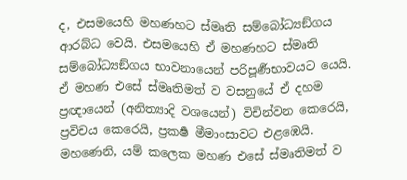ද, එසමයෙහි මහණහට ස්මෘති සම්බෝධ්‍යඞ්ගය ආරබ්ධ වෙයි. එසමයෙහි ඒ මහණහට ස්මෘති සම්බෝධ්‍යඞ්ගය භාවනායෙන් පරිපූර්‍ණභාවයට යෙයි.
ඒ මහණ එසේ ස්මෘතිමත් ව වසනුයේ ඒ දහම ප්‍රඥායෙන් (අනිත්‍යාදි වශයෙන්) විචින්වන කෙරෙයි, ප්‍රවිචය කෙරෙයි, ප්‍රකර්‍ෂ මීමාංසාවට එළඹෙයි. මහණෙනි, යම් කලෙක මහණ එසේ ස්මෘතිමත් ව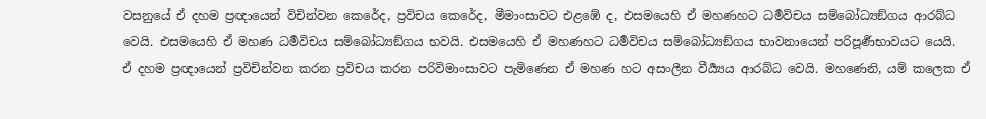වසනුයේ ඒ දහම ප්‍රඥායෙන් විචින්වන කෙරේද, ප්‍රවිචය කෙරේද, මීමාංසාවට එළඹේ ද, එසමයෙහි ඒ මහණහට ධර්‍මවිචය සම්බෝධ්‍යඞ්ගය ආරබ්ධ වෙයි. එසමයෙහි ඒ මහණ ධර්‍මවිචය සම්බෝධ්‍යඞ්ගය භවයි. එසමයෙහි ඒ මහණහට ධර්‍මවිචය සම්බෝධ්‍යඞ්ගය භාවනායෙන් පරිපූර්‍ණභාවයට යෙයි.
ඒ දහම ප්‍රඥායෙන් ප්‍රවිචින්වන කරන ප්‍රවිචය කරන පරිවිමාංසාවට පැමිණෙන ඒ මහණ හට අසංලීන වීර්‍ය්‍යය ආරබ්ධ වෙයි. මහණෙනි, යම් කලෙක ඒ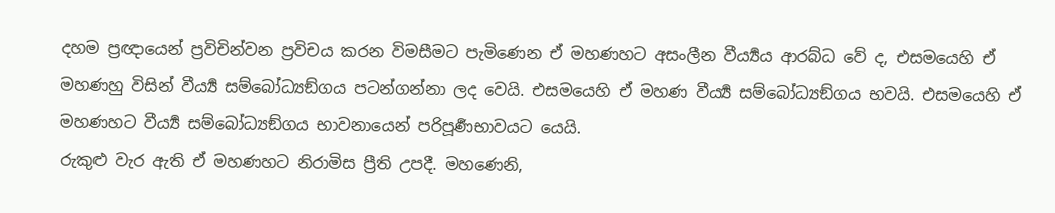දහම ප්‍රඥායෙන් ප්‍රවිචින්වන ප්‍රවිචය කරන විමසීමට පැමිණෙන ඒ මහණහට අසංලීන වීර්‍ය්‍යය ආරබ්ධ වේ ද, එසමයෙහි ඒ මහණහු විසින් වීර්‍ය්‍ය සම්බෝධ්‍යඞ්ගය පටන්ගන්නා ලද වෙයි. එසමයෙහි ඒ මහණ වීර්‍ය්‍ය සම්බෝධ්‍යඞ්ගය භවයි. එසමයෙහි ඒ මහණහට වීර්‍ය්‍ය සම්බෝධ්‍යඞ්ගය භාවනායෙන් පරිපූර්‍ණභාවයට යෙයි.
රුකුළු වැර ඇති ඒ මහණහට නිරාමිස ප්‍රීති උපදී. මහණෙනි,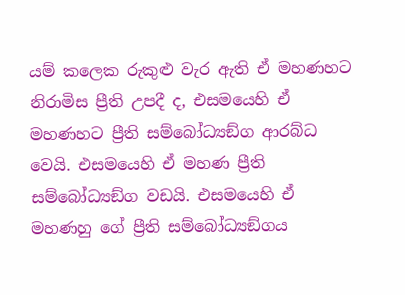යම් කලෙක රුකුළු වැර ඇති ඒ මහණහට නිරාමිස ප්‍රීති උපදී ද, එසමයෙහි ඒ මහණහට ප්‍රීති සම්බෝධ්‍යඞ්ග ආරබ්ධ වෙයි. එසමයෙහි ඒ මහණ ප්‍රීති සම්බෝධ්‍යඞ්ග වඩයි. එසමයෙහි ඒ මහණහු ගේ ප්‍රීති සම්බෝධ්‍යඞ්ගය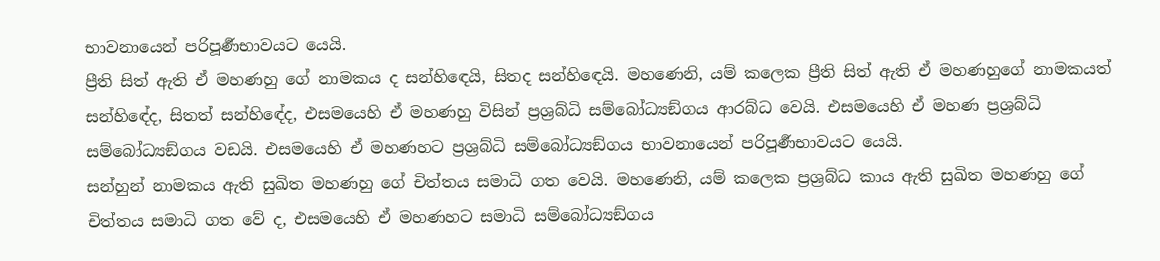භාවනායෙන් පරිපූර්‍ණභාවයට යෙයි.
ප්‍රීති සිත් ඇති ඒ මහණහු ගේ නාමකය ද සන්හිඳෙයි, සිතද සන්හිඳෙයි. මහණෙනි, යම් කලෙක ප්‍රීති සිත් ඇති ඒ මහණහුගේ නාමකයත් සන්හිඳේද, සිතත් සන්හිඳේද, එසමයෙහි ඒ මහණහු විසින් ප්‍රශ්‍රබ්ධි සම්බෝධ්‍යඞ්ගය ආරබ්ධ වෙයි. එසමයෙහි ඒ මහණ ප්‍රශ්‍රබ්ධි සම්බෝධ්‍යඞ්ගය වඩයි. එසමයෙහි ඒ මහණහට ප්‍රශ්‍රබ්ධි සම්බෝධ්‍යඞ්ගය භාවනායෙන් පරිපූර්‍ණභාවයට යෙයි.
සන්හුන් නාමකය ඇති සුඛිත මහණහු ගේ චිත්තය සමාධි ගත වෙයි. මහණෙනි, යම් කලෙක ප්‍රශ්‍රබ්ධ කාය ඇති සුඛිත මහණහු ගේ චිත්තය සමාධි ගත වේ ද, එසමයෙහි ඒ මහණහට සමාධි සම්බෝධ්‍යඞ්ගය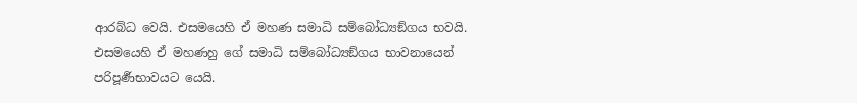ආරබ්ධ වෙයි. එසමයෙහි ඒ මහණ සමාධි සම්බෝධ්‍යඞ්ගය භවයි. එසමයෙහි ඒ මහණහු ගේ සමාධි සම්බෝධ්‍යඞ්ගය භාවනායෙන් පරිපූර්‍ණභාවයට යෙයි.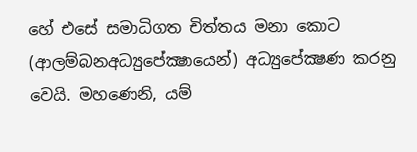හේ එසේ සමාධිගත චිත්තය මනා කොට (ආලම්බනඅධ්‍යුපේක්‍ෂායෙන්) අධ්‍යුපේක්‍ෂණ කරනු වෙයි. මහණෙනි, යම්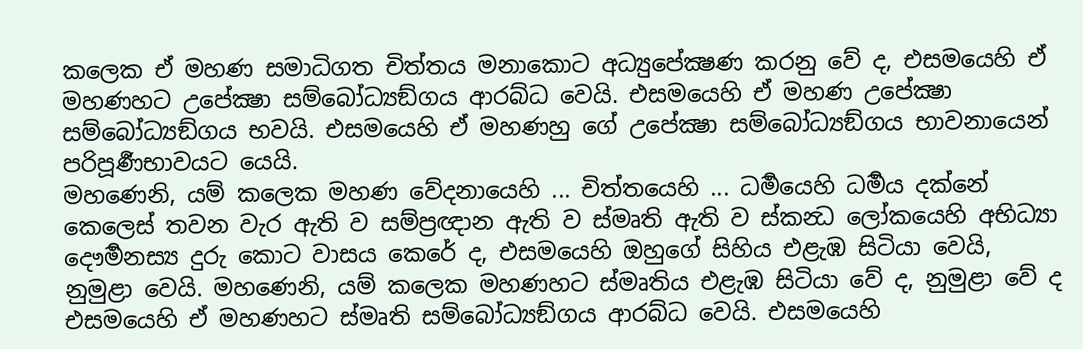කලෙක ඒ මහණ සමාධිගත චිත්තය මනාකොට අධ්‍යුපේක්‍ෂණ කරනු වේ ද, එසමයෙහි ඒ මහණහට උපේක්‍ෂා සම්බෝධ්‍යඞ්ගය ආරබ්ධ වෙයි. එසමයෙහි ඒ මහණ උපේක්‍ෂා සම්බෝධ්‍යඞ්ගය භවයි. එසමයෙහි ඒ මහණහු ගේ උපේක්‍ෂා සම්බෝධ්‍යඞ්ගය භාවනායෙන් පරිපූර්‍ණභාවයට යෙයි.
මහණෙනි, යම් කලෙක මහණ වේදනායෙහි ... චිත්තයෙහි ... ධර්‍මයෙහි ධර්‍මය දක්නේ කෙලෙස් තවන වැර ඇති ව සම්ප්‍රඥාන ඇති ව ස්මෘති ඇති ව ස්කන්‍ධ ලෝකයෙහි අභිධ්‍යා දෞර්‍මනස්‍ය දුරු කොට වාසය කෙරේ ද, එසමයෙහි ඔහුගේ සිහිය එළැඹ සිටියා වෙයි, නුමුළා වෙයි. මහණෙනි, යම් කලෙක මහණහට ස්මෘතිය එළැඹ සිටියා වේ ද, නුමුළා වේ ද එසමයෙහි ඒ මහණහට ස්මෘති සම්බෝධ්‍යඞ්ගය ආරබ්ධ වෙයි. එසමයෙහි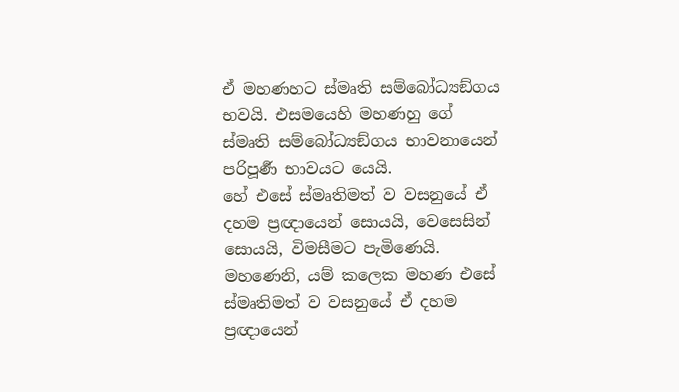ඒ මහණහට ස්මෘති සම්බෝධ්‍යඞ්ගය භවයි. එසමයෙහි මහණහු ගේ ස්මෘති සම්බෝධ්‍යඞ්ගය භාවනායෙන් පරිපූර්‍ණ භාවයට යෙයි.
හේ එසේ ස්මෘතිමත් ව වසනුයේ ඒ දහම ප්‍රඥායෙන් සොයයි, වෙසෙසින් සොයයි, විමසීමට පැමිණෙයි. මහණෙනි, යම් කලෙක මහණ එසේ ස්මෘතිමත් ව වසනුයේ ඒ දහම ප්‍රඥායෙන්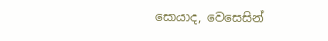සොයාද, වෙසෙසින්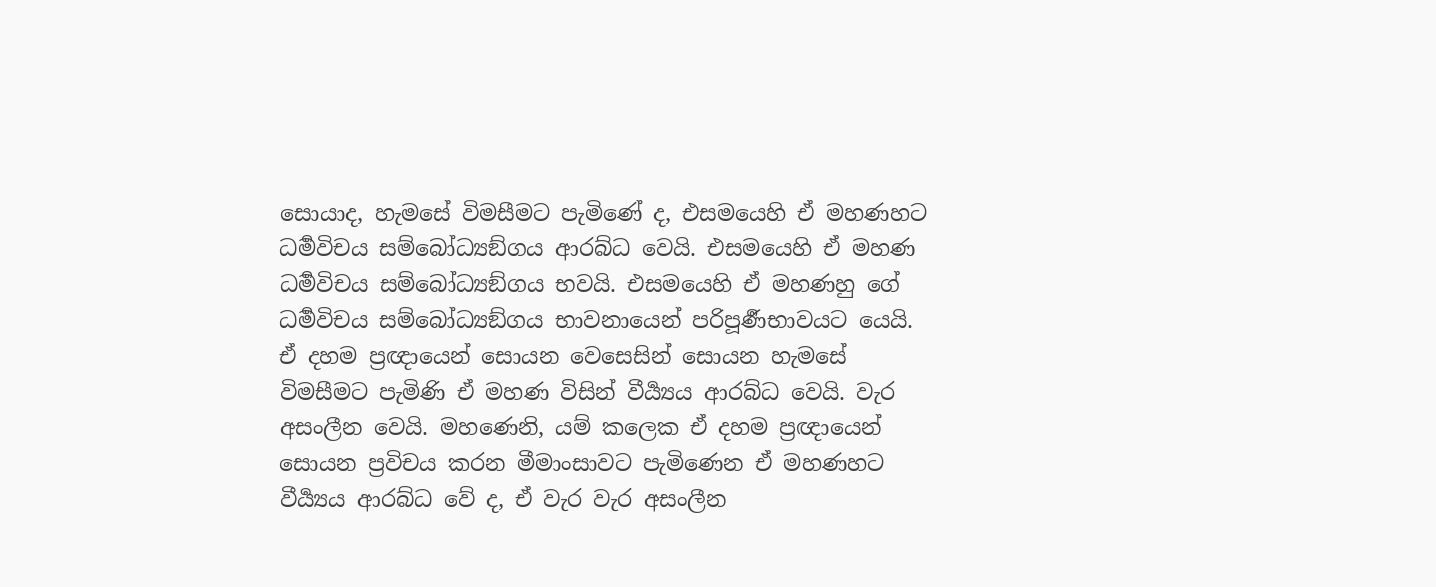සොයාද, හැමසේ විමසීමට පැමිණේ ද, එසමයෙහි ඒ මහණහට ධර්‍මවිචය සම්බෝධ්‍යඞ්ගය ආරබ්ධ වෙයි. එසමයෙහි ඒ මහණ ධර්‍මවිචය සම්බෝධ්‍යඞ්ගය භවයි. එසමයෙහි ඒ මහණහු ගේ ධර්‍මවිචය සම්බෝධ්‍යඞ්ගය භාවනායෙන් පරිපූර්‍ණභාවයට යෙයි.
ඒ දහම ප්‍රඥායෙන් සොයන වෙසෙසින් සොයන හැමසේ විමසීමට පැමිණි ඒ මහණ විසින් වීර්‍ය්‍යය ආරබ්ධ වෙයි. වැර අසංලීන වෙයි. මහණෙනි, යම් කලෙක ඒ දහම ප්‍රඥායෙන් සොයන ප්‍රවිචය කරන මීමාංසාවට පැමිණෙන ඒ මහණහට වීර්‍ය්‍යය ආරබ්ධ වේ ද, ඒ වැර වැර අසංලීන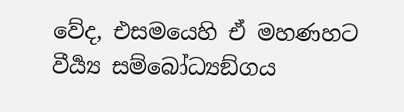වේද, එසමයෙහි ඒ මහණහට වීර්‍ය්‍ය සම්බෝධ්‍යඞ්ගය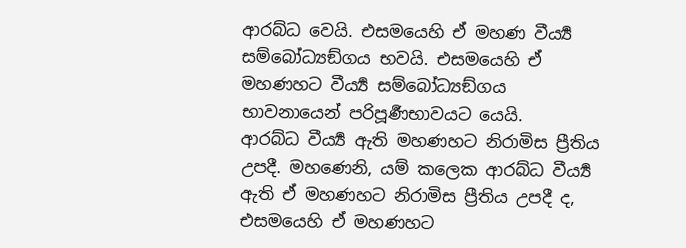ආරබ්ධ වෙයි. එසමයෙහි ඒ මහණ වීර්‍ය්‍ය සම්බෝධ්‍යඞ්ගය භවයි. එසමයෙහි ඒ මහණහට වීර්‍ය්‍ය සම්බෝධ්‍යඞ්ගය භාවනායෙන් පරිපූර්‍ණභාවයට යෙයි.
ආරබ්ධ වීර්‍ය්‍ය ඇති මහණහට නිරාමිස ප්‍රීතිය උපදී. මහණෙනි, යම් කලෙක ආරබ්ධ වීර්‍ය්‍ය ඇති ඒ මහණහට නිරාමිස ප්‍රීතිය උපදී ද, එසමයෙහි ඒ මහණහට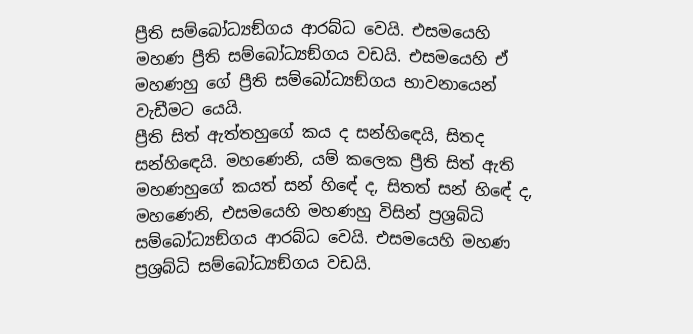ප්‍රීති සම්බෝධ්‍යඞ්ගය ආරබ්ධ වෙයි. එසමයෙහි මහණ ප්‍රීති සම්බෝධ්‍යඞ්ගය වඩයි. එසමයෙහි ඒ මහණහු ගේ ප්‍රීති සම්බෝධ්‍යඞ්ගය භාවනායෙන් වැඩීමට යෙයි.
ප්‍රීති සිත් ඇත්තහුගේ කය ද සන්හිඳෙයි, සිතද සන්හිඳෙයි. මහණෙනි, යම් කලෙක ප්‍රීති සිත් ඇති මහණහුගේ කයත් සන් හිඳේ ද, සිතත් සන් හිඳේ ද, මහණෙනි, එසමයෙහි මහණහු විසින් ප්‍රශ්‍රබ්ධි සම්බෝධ්‍යඞ්ගය ආරබ්ධ වෙයි. එසමයෙහි මහණ ප්‍රශ්‍රබ්ධි සම්බෝධ්‍යඞ්ගය වඩයි.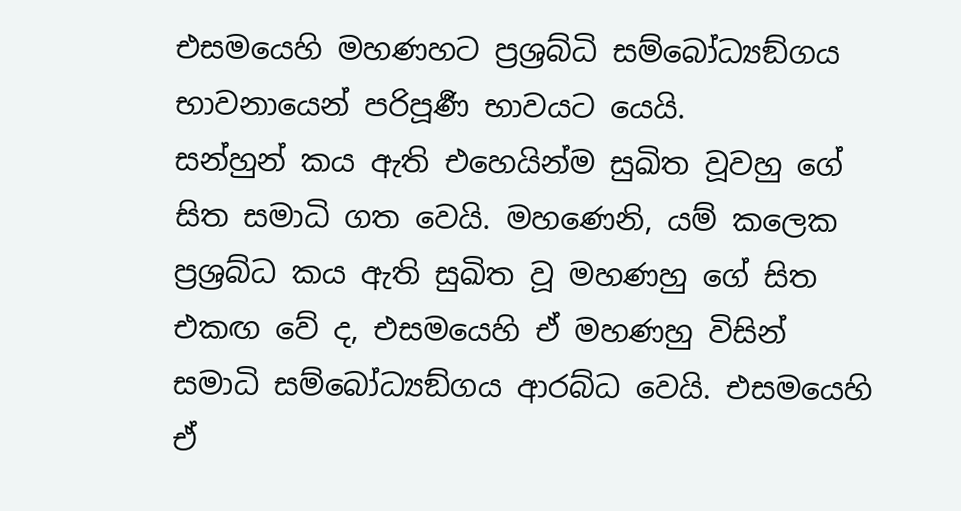එසමයෙහි මහණහට ප්‍රශ්‍රබ්ධි සම්බෝධ්‍යඞ්ගය භාවනායෙන් පරිපූර්‍ණ භාවයට යෙයි.
සන්හුන් කය ඇති එහෙයින්ම සුඛිත වූවහු ගේ සිත සමාධි ගත වෙයි. මහණෙනි, යම් කලෙක ප්‍රශ්‍රබ්ධ කය ඇති සුඛිත වූ මහණහු ගේ සිත එකඟ වේ ද, එසමයෙහි ඒ මහණහු විසින් සමාධි සම්බෝධ්‍යඞ්ගය ආරබ්ධ වෙයි. එසමයෙහි ඒ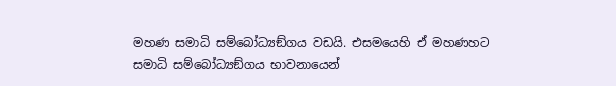මහණ සමාධි සම්බෝධ්‍යඞ්ගය වඩයි. එසමයෙහි ඒ මහණහට සමාධි සම්බෝධ්‍යඞ්ගය භාවනායෙන්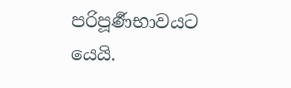පරිපූර්‍ණභාවයට යෙයි.